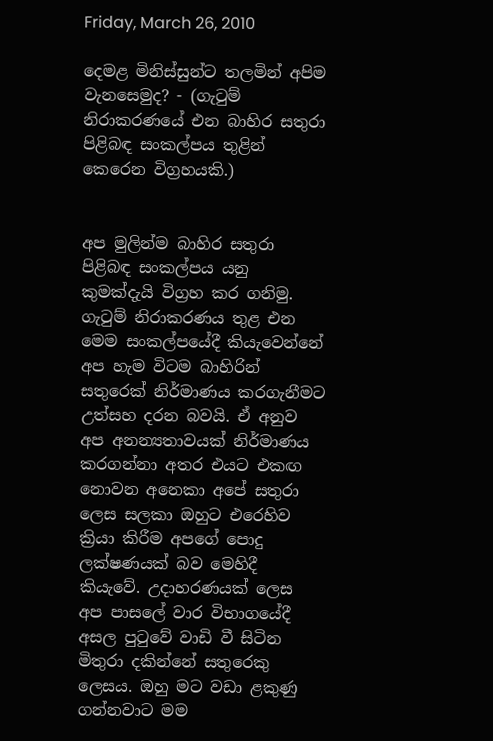Friday, March 26, 2010

දෙමළ මිනිස්සුන්ට තලමින් අපිම වැනසෙමුද? - (ගැටුම් නිරාකරණයේ එන බාහිර සතුරා පිළිබඳ සංකල්පය තුළින් කෙරෙන විග්‍රහයකි.)


අප මුලින්ම බාහිර සතුරා පිළිබඳ සංකල්පය යනු කුමක්දැයි විග්‍රහ කර ගනිමු. ගැටුම් නිරාකරණය තුළ එන මෙම සංකල්පයේදී කියැවෙන්නේ අප හැම විටම බාහිරින් සතුරෙක් නිර්මාණය කරගැනීමට උත්සහ දරන බවයි. ඒ අනුව අප අනන්‍යතාවයක් නිර්මාණය කරගන්නා අතර එයට එකඟ නොවන අනෙකා අපේ සතුරා ලෙස සලකා ඔහුට එරෙහිව ක්‍රියා කිරීම අපගේ පොදු ලක්ෂණයක් බව මෙහිදී කියැවේ. උදාහරණයක් ලෙස අප පාසලේ වාර විභාගයේදී අසල පුටුවේ වාඩි වී සිටින මිතුරා දකින්නේ සතුරෙකු ලෙසය. ඔහු මට වඩා ළකුණු ගන්නවාට මම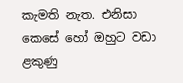කැමති නැත. එනිසා කෙසේ හෝ ඔහුට වඩා ළකුණු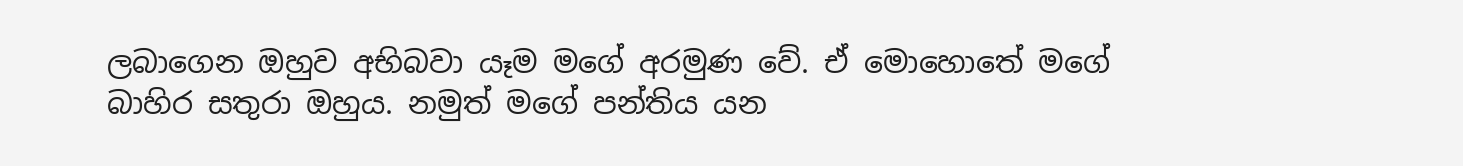ලබාගෙන ඔහුව අභිබවා යෑම මගේ අරමුණ වේ. ඒ මොහොතේ මගේ බාහිර සතුරා ඔහුය. නමුත් මගේ පන්තිය යන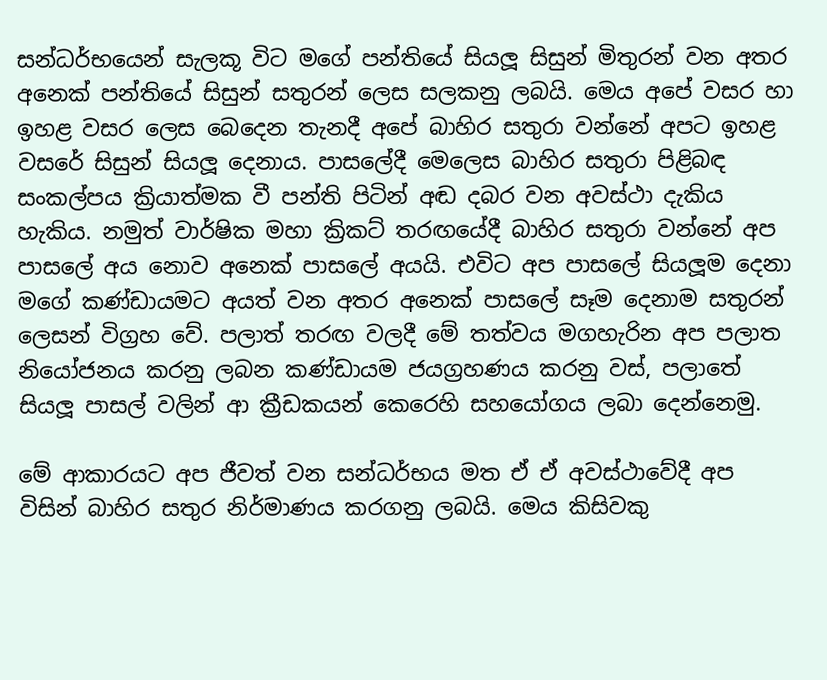සන්ධර්භයෙන් සැලකූ විට මගේ පන්තියේ සියලූ සිසුන් මිතුරන් වන අතර අනෙක් පන්තියේ සිසුන් සතුරන් ලෙස සලකනු ලබයි. මෙය අපේ වසර හා ඉහළ වසර ලෙස බෙදෙන තැනදී අපේ බාහිර සතුරා වන්නේ අපට ඉහළ වසරේ සිසුන් සියලූ දෙනාය. පාසලේදී මෙලෙස බාහිර සතුරා පිළිබඳ සංකල්පය ක්‍රියාත්මක වී පන්ති පිටින් අඬ දබර වන අවස්ථා දැකිය හැකිය. නමුත් වාර්ෂික මහා ක්‍රිකට් තරඟයේදී බාහිර සතුරා වන්නේ අප පාසලේ අය නොව අනෙක් පාසලේ අයයි. එවිට අප පාසලේ සියලූම දෙනා මගේ කණ්ඩායමට අයත් වන අතර අනෙක් පාසලේ සෑම දෙනාම සතුරන් ලෙසන් විග්‍රහ වේ. පලාත් තරඟ වලදී මේ තත්වය මගහැරින අප පලාත නියෝජනය කරනු ලබන කණ්ඩායම ජයග්‍රහණය කරනු වස්, පලාතේ සියලූ පාසල් වලින් ආ ක්‍රීඩකයන් කෙරෙහි සහයෝගය ලබා දෙන්නෙමු.

මේ ආකාරයට අප ජීවත් වන සන්ධර්භය මත ඒ ඒ අවස්ථාවේදී අප විසින් බාහිර සතුර නිර්මාණය කරගනු ලබයි. මෙය කිසිවකු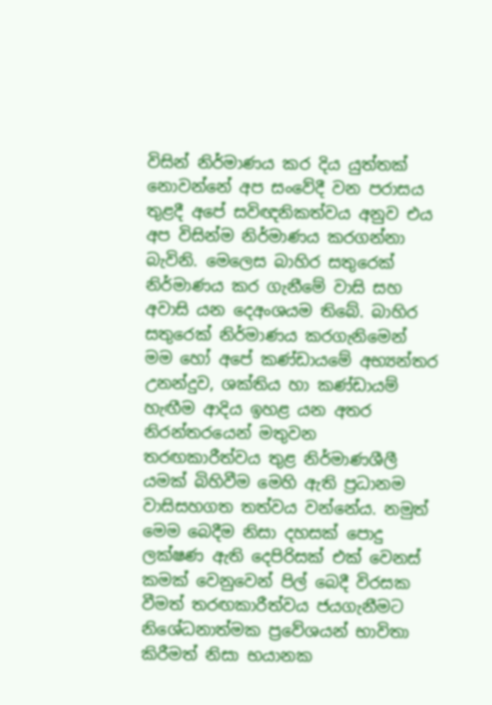විසින් නිර්මාණය කර දිය යුත්තක් නොවන්නේ අප සංවේදී වන පරාසය තුළදී අපේ සවිඥනිකත්වය අනුව එය අප විසින්ම නිර්මාණය කරගන්නා බැවිනි. මෙලෙස බාහිර සතුරෙක් නිර්මාණය කර ගැනීමේ වාසි සහ අවාසි යන දෙඅංශයම තිබේ. බාහිර සතුරෙක් නිර්මාණය කරගැනිමෙන් මම හෝ අපේ කණ්ඩායමේ අභ්‍යන්තර උනන්දුව, ශක්තිය හා කණ්ඩායම් හැඟීම ආදිය ඉහළ යන අතර නිරන්තරයෙන් මතුවන තරඟකාරීත්වය තුළ නිර්මාණශීලී යමක් බිහිවීම මෙහි ඇති ප්‍රධානම වාසිසහගත තත්වය වන්නේය. නමුත් මෙම බෙදීම නිසා දහසක් පොදු ලක්ෂණ ඇති දෙපිරිසක් එක් වෙනස් කමක් වෙනුවෙන් පිල් බෙදී විරසක වීමත් තරඟකාරීත්වය ජයගැනීමට නිශේධනාත්මක ප්‍රවේශයන් භාවිතා කිරීමත් නිසා භයානක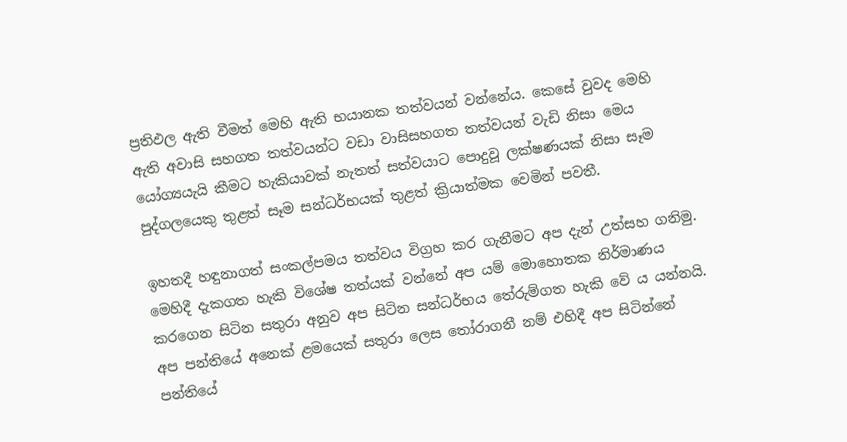ප්‍රතිඵල ඇති වීමත් මෙහි ඇති භයානක තත්වයන් වන්නේය. කෙසේ වුවද මෙහි ඇති අවාසි සහගත තත්වයන්ට වඩා වාසිසහගත තත්වයන් වැඩි නිසා මෙය යෝග්‍යයැයි කීමට හැකියාවක් නැතත් සත්වයාට පොදුවූ ලක්ෂණයක් නිසා සෑම පුද්ගලයෙකු තුළත් සෑම සන්ධර්භයක් තුළත් ක්‍රියාත්මක වෙමින් පවතී.

ඉහතදී හඳුනාගත් සංකල්පමය තත්වය විග්‍රහ කර ගැනීමට අප දැන් උත්සහ ගනිමු. මෙහිදී දැකගත හැකි විශේෂ තත්යක් වන්නේ අප යම් මොහොතක නිර්මාණය කරගෙන සිටින සතුරා අනුව අප සිටින සන්ධර්භය තේරුම්ගත හැකි වේ ය යන්නයි. අප පන්තියේ අනෙක් ළමයෙක් සතුරා ලෙස තෝරාගනී නම් එහිදී අප සිටින්නේ පන්තියේ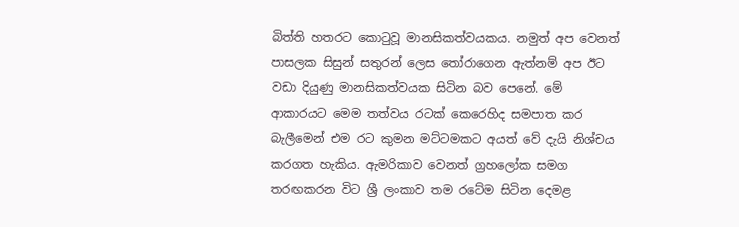බිත්ති හතරට කොටුවූ මානසිකත්වයකය. නමුත් අප වෙනත් පාසලක සිසුන් සතුරන් ලෙස තෝරාගෙන ඇත්නම් අප ඊට වඩා දියුණු මානසිකත්වයක සිටින බව පෙනේ. මේ ආකාරයට මෙම තත්වය රටක් කෙරෙහිද සමපාත කර බැලීමෙන් එම රට කුමන මට්ටමකට අයත් වේ දැයි නිශ්චය කරගත හැකිය. ඇමරිකාව වෙනත් ග්‍රහලෝක සමග තරඟකරන විට ශ්‍රී ලංකාව තම රටේම සිටින දෙමළ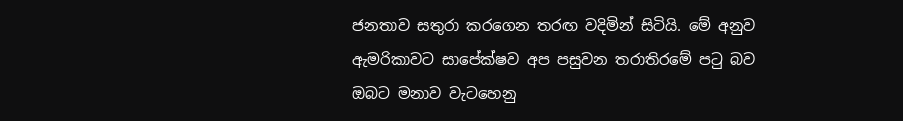ජනතාව සතුරා කරගෙන තරඟ වදිමින් සිටියි. මේ අනුව ඇමරිකාවට සාපේක්ෂව අප පසුවන තරාතිරමේ පටු බව ඔබට මනාව වැටහෙනු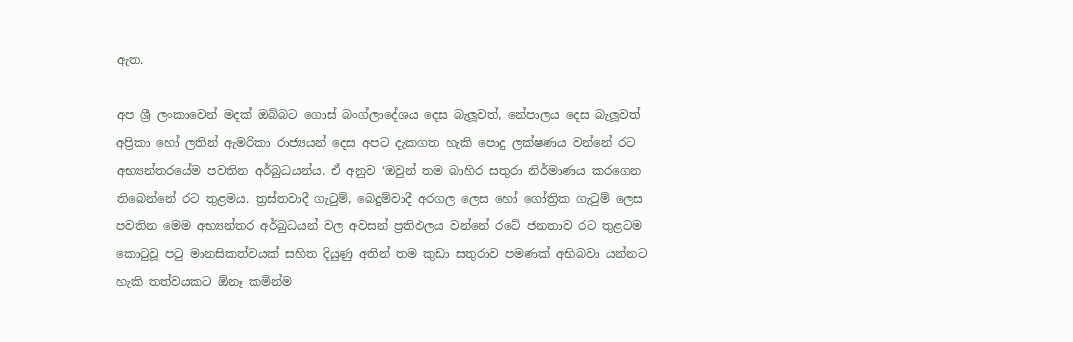ඇත.

අප ශ්‍රී ලංකාවෙන් මදක් ඔබ්බට ගොස් බංග්ලාදේශය දෙස බැලූවත්, නේපාලය දෙස බැලූවත් අප්‍රිකා හෝ ලතින් ඇමරිකා රාජ්‍යයන් දෙස අපට දැකගත හැකි පොදු ලක්ෂණය වන්නේ රට අභ්‍යන්තරයේම පවතින අර්බුධයන්ය. ඒ අනුව ‘ඔවුන් තම බාහිර සතුරා නිර්මාණය කරගෙන තිබෙන්නේ රට තුළමය. ත්‍රස්තවාදී ගැටුම්, බෙදුම්වාදී අරගල ලෙස හෝ ගෝත්‍රික ගැටුම් ලෙස පවතින මෙම අභ්‍යන්තර අර්බුධයන් වල අවසන් ප්‍රතිඵලය වන්නේ රටේ ජනතාව රට තුළටම කොටුවූ පටු මානසිකත්වයක් සහිත දියුණු අතින් තම කුඩා සතුරාව පමණක් අභිබවා යන්නට හැකි තත්වයකට ඕනෑ කමින්ම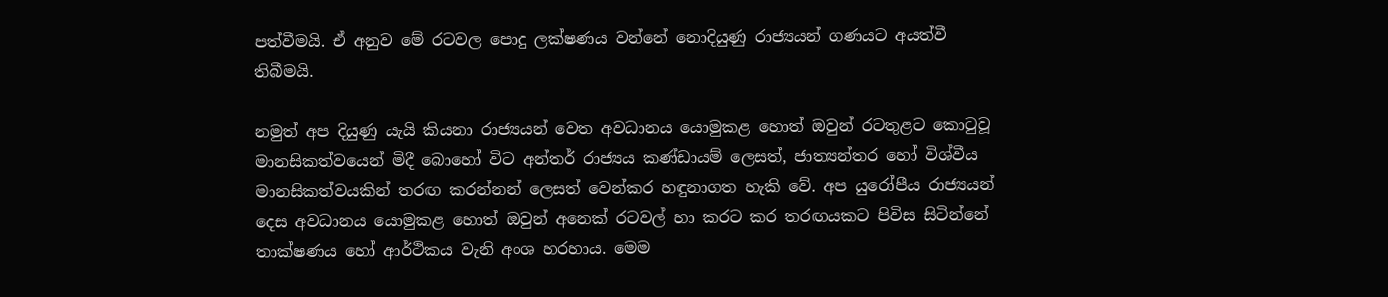පත්වීමයි. ඒ අනුව මේ රටවල පොදු ලක්ෂණය වන්නේ නොදියුණු රාජ්‍යයන් ගණයට අයත්වී තිබීමයි.

නමුත් අප දියුණු යැයි කියනා රාජ්‍යයන් වෙත අවධානය යොමුකළ හොත් ඔවුන් රටතුළට කොටුවූ මානසිකත්වයෙන් මිදී බොහෝ විට අන්තර් රාජ්‍යය කණ්ඩායම් ලෙසත්, ජාත්‍යන්තර හෝ විශ්වීය මානසිකත්වයකින් තරඟ කරන්නන් ලෙසත් වෙන්කර හඳුනාගත හැකි වේ. අප යුරෝපීය රාජ්‍යයන් දෙස අවධානය යොමුකළ හොත් ඔවුන් අනෙක් රටවල් හා කරට කර තරඟයකට පිවිස සිටින්නේ තාක්ෂණය හෝ ආර්ථිකය වැනි අංශ හරහාය. මෙම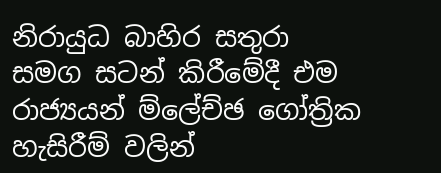නිරායුධ බාහිර සතුරා සමග සටන් කිරීමේදී එම රාජ්‍යයන් ම්ලේච්ඡ ගෝත්‍රික හැසිරීම් වලින්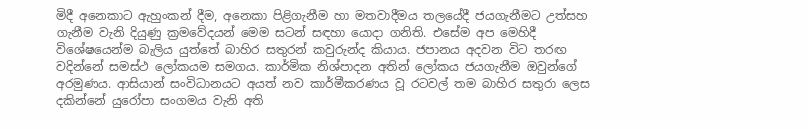මිදී අනෙකාට ඇහුංකන් දීම, අනෙකා පිළිගැනීම හා මතවාදීමය තලයේදී ජයගැනීමට උත්සහ ගැනීම වැනි දියුණු ක්‍රමවේදයන් මෙම සටන් සඳහා යොදා ගනිති. එසේම අප මෙහිදී විශේෂයෙන්ම බැලිය යුත්තේ බාහිර සතුරන් කවුරුන්ද කියාය. ජපානය අදවන විට තරඟ වදින්නේ සමස්ථ ලෝකයම සමගය. කාර්මික නිශ්පාදන අතින් ලෝකය ජයගැනීම ඔවුන්ගේ අරමුණය. ආසියාන් සංවිධානයට අයත් නව කාර්මීකරණය වූ රටවල් තම බාහිර සතුරා ලෙස දකින්නේ යුරෝපා සංගමය වැනි අති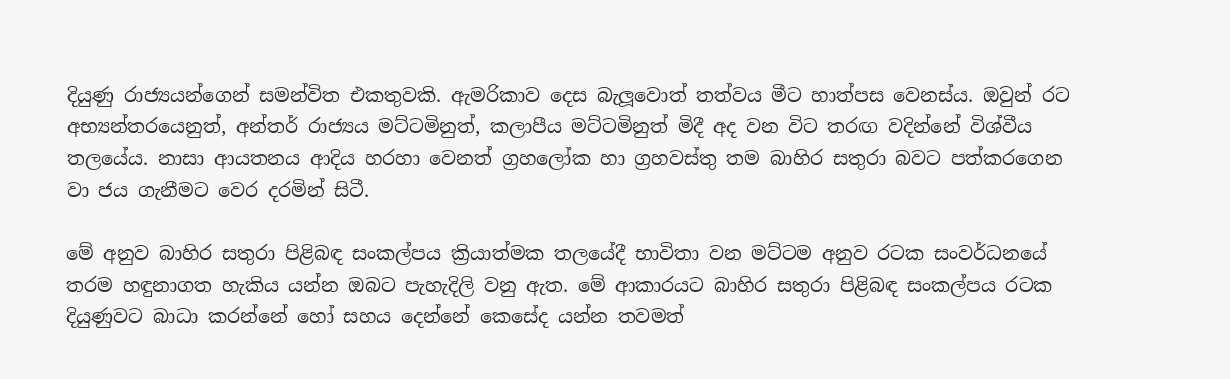දියුණු රාජ්‍යයන්ගෙන් සමන්විත එකතුවකි. ඇමරිකාව දෙස බැලූවොත් තත්වය මීට හාත්පස වෙනස්ය. ඔවුන් රට අභ්‍යන්තරයෙනුත්, අන්තර් රාජ්‍යය මට්ටමිනුත්, කලාපීය මට්ටමිනුත් මිදී අද වන විට තරඟ වදින්නේ විශ්වීය තලයේය. නාසා ආයතනය ආදිය හරහා වෙනත් ග්‍රහලෝක හා ග්‍රහවස්තු තම බාහිර සතුරා බවට පත්කරගෙන වා ජය ගැනීමට වෙර දරමින් සිටී.

මේ අනුව බාහිර සතුරා පිළිබඳ සංකල්පය ක්‍රියාත්මක තලයේදී භාවිතා වන මට්ටම අනුව රටක සංවර්ධනයේ තරම හඳුනාගත හැකිය යන්න ඔබට පැහැදිලි වනු ඇත. මේ ආකාරයට බාහිර සතුරා පිළිබඳ සංකල්පය රටක දියුණුවට බාධා කරන්නේ හෝ සහය දෙන්නේ කෙසේද යන්න තවමත්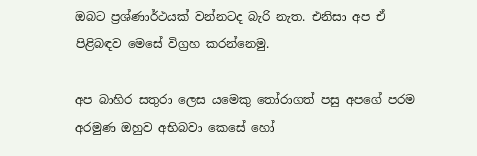ඔබට ප්‍රශ්ණාර්ථයක් වන්නටද බැරි නැත. එනිසා අප ඒ පිළිබඳව මෙසේ විග්‍රහ කරන්නෙමු.

අප බාහිර සතුරා ලෙස යමෙකු තෝරාගත් පසු අපගේ පරම අරමුණ ඔහුව අභිබවා කෙසේ හෝ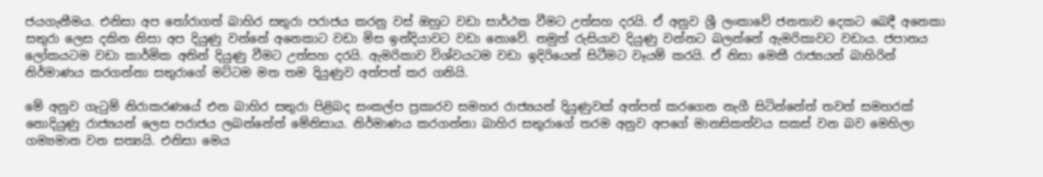ජයගැනීමය. එනිසා අප තෝරාගත් බාහිර සතුරා පරාජය කරනු වස් ඔහුට වඩා සාර්ථක වීමට උත්සහ දරයි. ඒ අනුව ශ්‍රී ලංකාවේ ජනතාව දෙකට බෙදී අනෙකා සතුරා ලෙස දකින නිසා අප දියුණු වන්නේ අනෙකාට වඩා මිස ඉන්දියාවට වඩා නොවේ. නමුත් රුසියාව දියුණු වන්නට බලන්නේ ඇමරිකාවට වඩාය. ජපානය ලෝකයටම වඩා කාර්මික අතින් දියුණු වීමට උත්සහ දරයි. ඇමරිකාව විශ්වයටම වඩා ඉදිරියෙන් සිටීමට වෑයම් කරයි. ඒ නිසා මෙකී රාජ්‍යයන් බාහිරින් නිර්මාණය කරගන්නා සතුරාගේ මට්ටම මත තම දියුණුව අත්පත් කර ගනියි.

මේ අනුව ගැටුම් නිරාකරණයේ එන බාහිර සතුරා පිළිබද සංකල්ප ප්‍රකාරව සමහර රාජ්‍යයන් දියුණුවක් අත්පත් කරගෙන නැගී සිටින්නේත් තවත් සමහරක් නොදියුණු රාජ්‍යයන් ලෙස පරාජය ලබන්නේත් මේනිසාය. නිර්මාණය කරගන්නා බාහිර සතුරාගේ තරම අනුව අපගේ මානසිකත්වය සකස් වන බව මෙහිලා ගම්‍යමාන වන සත්‍යයි. එනිසා මෙය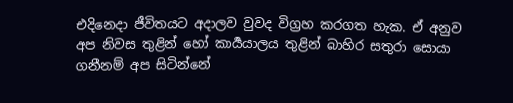එදිනෙදා ජීවිතයට අදාලව වුවද විග්‍රහ කරගත හැක. ඒ අනුව අප නිවස තුළින් හෝ කාර්‍යයාලය තුළින් බාහිර සතුරා සොයා ගනීනම් අප සිටින්නේ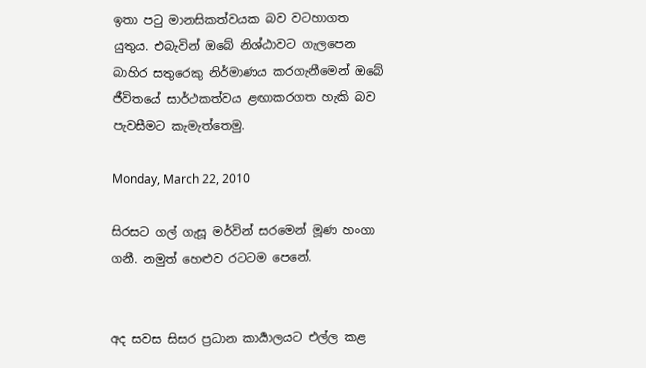ඉතා පටු මානසිකත්වයක බව වටහාගත යුතුය. එබැවින් ඔබේ නිශ්ඨාවට ගැලපෙන බාහිර සතුරෙකු නිර්මාණය කරගැනීමෙන් ඔබේ ජීවිතයේ සාර්ථකත්වය ළඟාකරගත හැකි බව පැවසීමට කැමැත්තෙමු.

Monday, March 22, 2010

සිරසට ගල් ගැසූ මර්වින් සරමෙන් මූණ හංගා ගනී. නමුත් හෙළුව රටටම පෙනේ.


අද සවස සිසර ප්‍රධාන කාර්‍යාලයට එල්ල කළ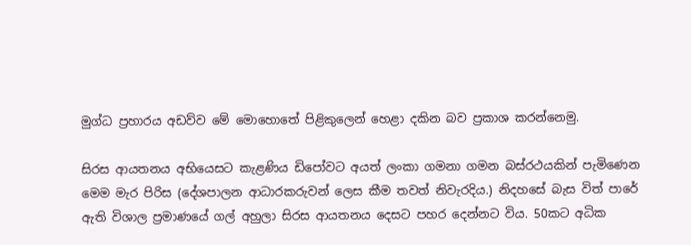මුග්ධ ප්‍රහාරය අඩව්ව මේ මොහොතේ පිළිකුලෙන් හෙළා දකින බව ප්‍රකාශ කරන්නෙමු.

සිරස ආයතනය අභියෙසට කැළණිය ඩිපෝවට අයත් ලංකා ගමනා ගමන බස්රථයකින් පැමිණෙන මෙම මැර පිරිස (දේශපාලන ආධාරකරුවන් ලෙස කීම තවත් නිවැරදිය.) නිදහසේ බැස විත් පාරේ ඇති විශාල ප්‍රමාණයේ ගල් අහුලා සිරස ආයතනය දෙසට පහර දෙන්නට විය. 50කට අධික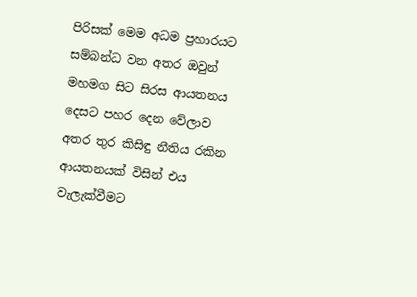පිරිසක් මෙම අධම ප්‍රහාරයට සම්බන්ධ වන අතර ඔවුන් මහමග සිට සිරස ආයතනය දෙසට පහර දෙන වේලාව අතර තුර කිසිඳු නීතිය රකින ආයතනයක් විසින් එය වැලැක්වීමට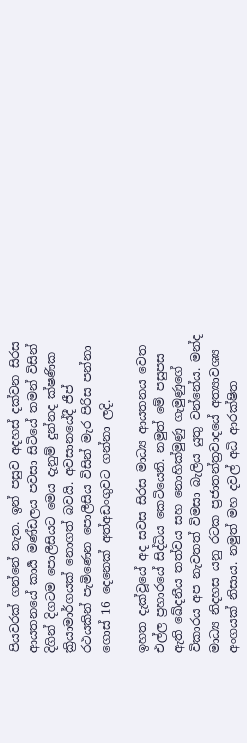පියවරක් ගන්නේ නැත. ඉන් පසුව අදහස් දක්වන සිරස ආයතනයේ කාර්‍ය මණ්ඩලය පවසා සිටියේ තමන් විසින් දිගින් දිගටම පොලීසියට මෙය දැනුම් දුන්නද ක්ෂණික ක්‍රියාමාර්ගයක් නොගත් බවයි. අවසානයේදී ජීප් රථයකින් පැමිණෙන පොලීසිය විසින් මැර පිරිස පන්නා ගොස් 16 දෙනෙක් අත්අඩංගුවට ගන්නා ලදි.

ඉහත දැක්වූයේ අද සවස සිරස මාධ්‍ය ආයතනය වෙත එල්ල ප්‍රහාරයේ සිද්ධිය කෙටියෙනි. නමුත් මේ පසුපස ඇති ඛේදනීය තත්වය සහ නොහික්මුණු ගැමුණුගේ විකාරය අප නැවතත් විමසා බැලිය යුතු වන්නේය. මන්ද මාධ්‍ය නිදහස යනු රටක ප්‍රජාතන්ත්‍රවාදයේ අත්‍යාවශ්‍ය අංගයක් නිසාය. නමුත් මහ දවල් අධි ආරක්ෂිත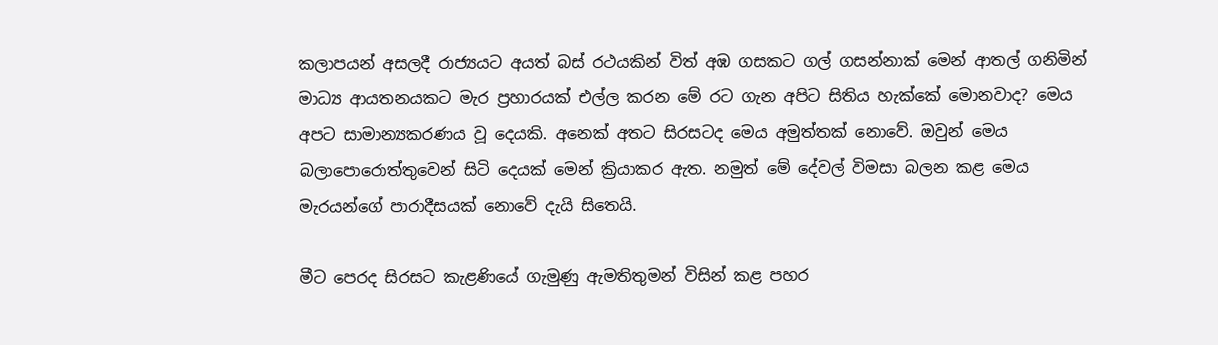කලාපයන් අසලදී රාජ්‍යයට අයත් බස් රථයකින් විත් අඹ ගසකට ගල් ගසන්නාක් මෙන් ආතල් ගනිමින් මාධ්‍ය ආයතනයකට මැර ප්‍රහාරයක් එල්ල කරන මේ රට ගැන අපිට සිතිය හැක්කේ මොනවාද? මෙය අපට සාමාන්‍යකරණය වූ දෙයකි. අනෙක් අතට සිරසටද මෙය අමුත්තක් නොවේ. ඔවුන් මෙය බලාපොරොත්තුවෙන් සිටි දෙයක් මෙන් ක්‍රියාකර ඇත. නමුත් මේ දේවල් විමසා බලන කළ මෙය මැරයන්ගේ පාරාදීසයක් නොවේ දැයි සිතෙයි.

මීට පෙරද සිරසට කැළණියේ ගැමුණු ඇමතිතුමන් විසින් කළ පහර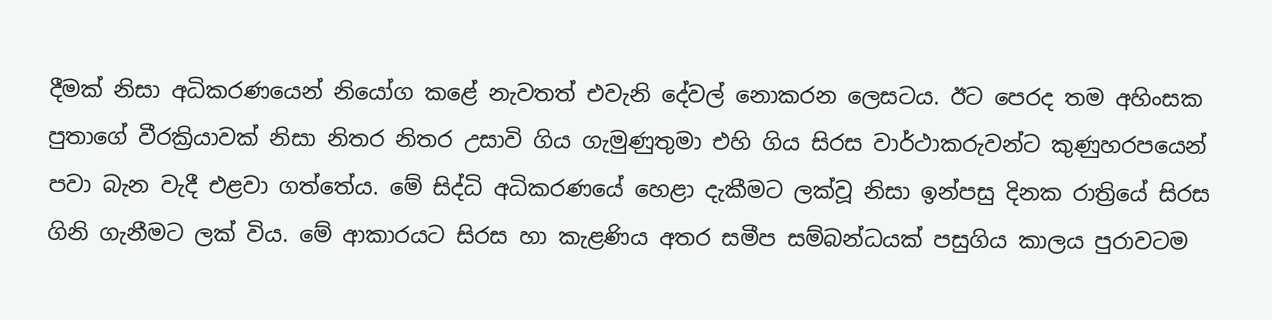දීමක් නිසා අධිකරණයෙන් නියෝග කළේ නැවතත් එවැනි දේවල් නොකරන ලෙසටය. ඊට පෙරද තම අහිංසක පුතාගේ වීරක්‍රියාවක් නිසා නිතර නිතර උසාවි ගිය ගැමුණුතුමා එහි ගිය සිරස වාර්ථාකරුවන්ට කුණුහරපයෙන් පවා බැන වැදී එළවා ගත්තේය. මේ සිද්ධි අධිකරණයේ හෙළා දැකීමට ලක්වූ නිසා ඉන්පසු දිනක රාත්‍රියේ සිරස ගිනි ගැනීමට ලක් විය. මේ ආකාරයට සිරස හා කැළණිය අතර සමීප සම්බන්ධයක් පසුගිය කාලය පුරාවටම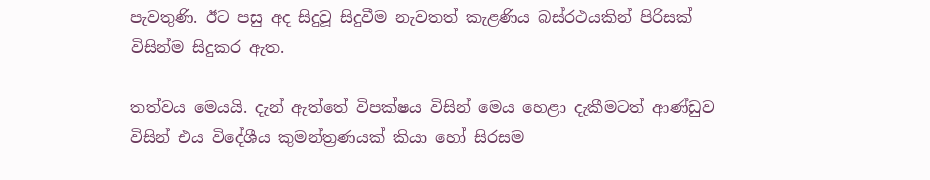පැවතුණි. ඊට පසු අද සිදුවූ සිදුවීම නැවතත් කැළණිය බස්රථයකින් පිරිසක් විසින්ම සිදුකර ඇත.

තත්වය මෙයයි. දැන් ඇත්තේ විපක්ෂය විසින් මෙය හෙළා දැකීමටත් ආණ්ඩුව විසින් එය විදේශීය කුමන්ත්‍රණයක් කියා හෝ සිරසම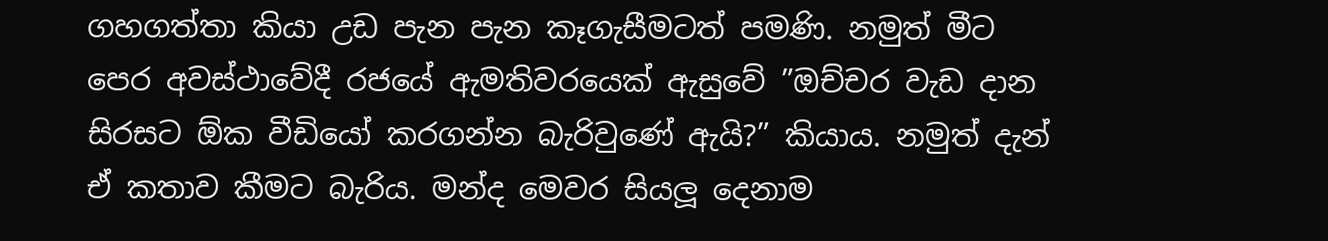ගහගත්තා කියා උඩ පැන පැන කෑගැසීමටත් පමණි. නමුත් මීට පෙර අවස්ථාවේදී රජයේ ඇමතිවරයෙක් ඇසුවේ ”ඔච්චර වැඩ දාන සිරසට ඕක වීඩියෝ කරගන්න බැරිවුණේ ඇයි?” කියාය. නමුත් දැන් ඒ කතාව කීමට බැරිය. මන්ද මෙවර සියලූ දෙනාම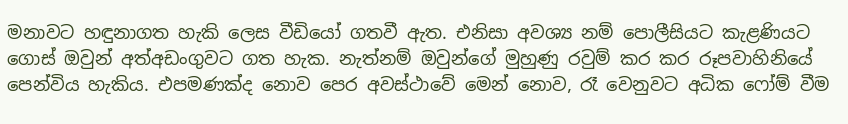මනාවට හඳුනාගත හැකි ලෙස වීඩියෝ ගතවී ඇත. එනිසා අවශ්‍ය නම් පොලීසියට කැළණියට ගොස් ඔවුන් අත්අඩංගුවට ගත හැක. නැත්නම් ඔවුන්ගේ මුහුණු රවුම් කර කර රූපවාහිනියේ පෙන්විය හැකිය. එපමණක්ද නොව පෙර අවස්ථාවේ මෙන් නොව, රෑ වෙනුවට අධික ෆෝම් වීම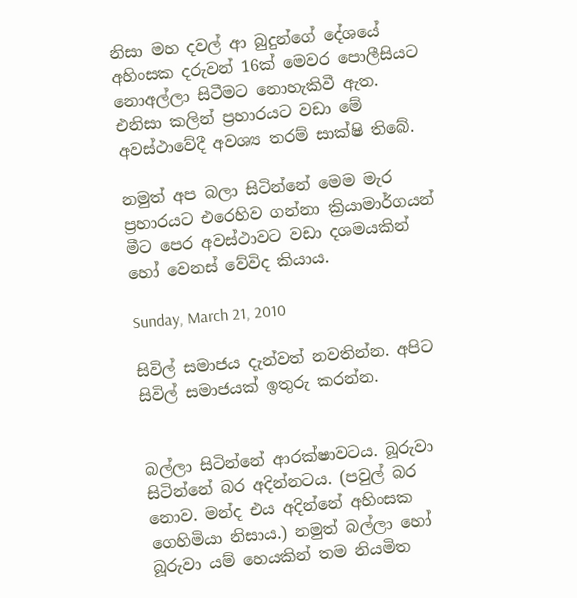නිසා මහ දවල් ආ බුදුන්ගේ දේශයේ අහිංසක දරුවන් 16ක් මෙවර පොලීසියට නොඅල්ලා සිටීමට නොහැකිවී ඇත. එනිසා කලින් ප්‍රහාරයට වඩා මේ අවස්ථාවේදී අවශ්‍ය තරම් සාක්ෂි තිබේ.

නමුත් අප බලා සිටින්නේ මෙම මැර ප්‍රහාරයට එරෙහිව ගන්නා ක්‍රියාමාර්ගයන් මීට පෙර අවස්ථාවට වඩා දශමයකින් හෝ වෙනස් වේවිද කියාය.

Sunday, March 21, 2010

සිවිල් සමාජය දැන්වත් නවතින්න. අපිට සිවිල් සමාජයක් ඉතුරු කරන්න.


බල්ලා සිටින්නේ ආරක්ෂාවටය. බූරුවා සිටින්නේ බර අදින්නටය. (පවුල් බර නොව. මන්ද එය අදින්නේ අහිංසක ගෙහිමියා නිසාය.) නමුත් බල්ලා හෝ බූරුවා යම් හෙයකින් තම නියමිත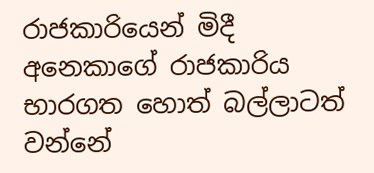රාජකාරියෙන් මිදී අනෙකාගේ රාජකාරිය භාරගත හොත් බල්ලාටත් වන්නේ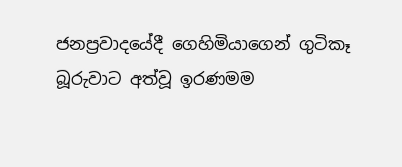ජනප්‍රවාදයේදී ගෙහිමියාගෙන් ගුටිකෑ බූරුවාට අත්වූ ඉරණමම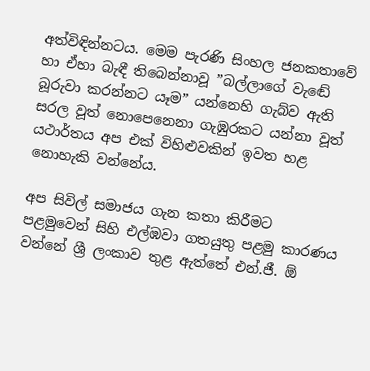අත්විඳින්නටය. මෙම පැරණි සිංහල ජනකතාවේ හා ඒහා බැඳී තිබෙන්නාවූ ”බල්ලාගේ වැඬේ බූරුවා කරන්නට යෑම” යන්නෙහි ගැබ්ව ඇති සරල වූත් නොපෙනෙනා ගැඹුරකට යන්නා වූත් යථාර්තය අප එක් විහිළුවකින් ඉවත හළ නොහැකි වන්නේය.

අප සිවිල් සමාජය ගැන කතා කිරීමට පළමුවෙන් සිහි එල්ඹවා ගතයුතු පළමු කාරණය වන්නේ ශ්‍රී ලංකාව තුළ ඇත්තේ එන්.ජී. ඕ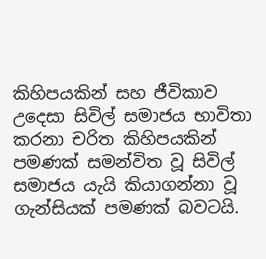කිහිපයකින් සහ ජීවිකාව උදෙසා සිවිල් සමාජය භාවිතා කරනා චරිත කිහිපයකින් පමණක් සමන්විත වූ සිවිල් සමාජය යැයි කියාගන්නා වූ ගැන්සියක් පමණක් බවටයි.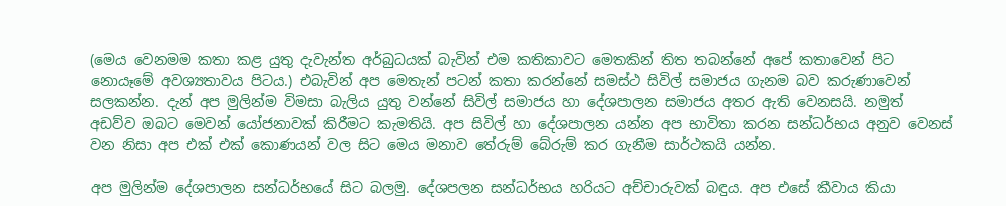(මෙය වෙනමම කතා කළ යුතු දැවැන්ත අර්බුධයක් බැවින් එම කතිකාවට මෙතකින් තිත තබන්නේ අපේ කතාවෙන් පිට නොයෑමේ අවශ්‍යතාවය පිටය.) එබැවින් අප මෙතැන් පටන් කතා කරන්නේ සමස්ථ සිවිල් සමාජය ගැනම බව කරුණාවෙන් සලකන්න. දැන් අප මුලින්ම විමසා බැලිය යුතු වන්නේ සිවිල් සමාජය හා දේශපාලන සමාජය අතර ඇති වෙනසයි. නමුත් අඩව්ව ඔබට මෙවන් යෝජනාවක් කිරීමට කැමතියි. අප සිවිල් හා දේශපාලන යන්න අප භාවිතා කරන සන්ධර්භය අනුව වෙනස් වන නිසා අප එක් එක් කොණයන් වල සිට මෙය මනාව තේරුම් බේරුම් කර ගැනීම සාර්ථකයි යන්න.

අප මුලින්ම දේශපාලන සන්ධර්භයේ සිට බලමු. දේශපලන සන්ධර්භය හරියට අච්චාරුවක් බඳුය. අප එසේ කීවාය කියා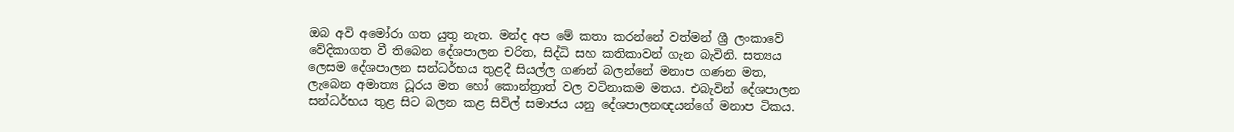ඔබ අවි අමෝරා ගත යුතු නැත. මන්ද අප මේ කතා කරන්නේ වත්මන් ශ්‍රී ලංකාවේ වේදිකාගත වී තිබෙන දේශපාලන චරිත, සිද්ධි සහ කතිකාවන් ගැන බැවිනි. සත්‍යය ලෙසම දේශපාලන සන්ධර්භය තුළදී සියල්ල ගණන් බලන්නේ මනාප ගණන මත, ලැබෙන අමාත්‍ය ධූරය මත හෝ කොන්ත්‍රාත් වල වටිනාකම මතය. එබැවින් දේශපාලන සන්ධර්භය තුළ සිට බලන කළ සිවිල් සමාජය යනු දේශපාලනඥයන්ගේ මනාප ටිකය.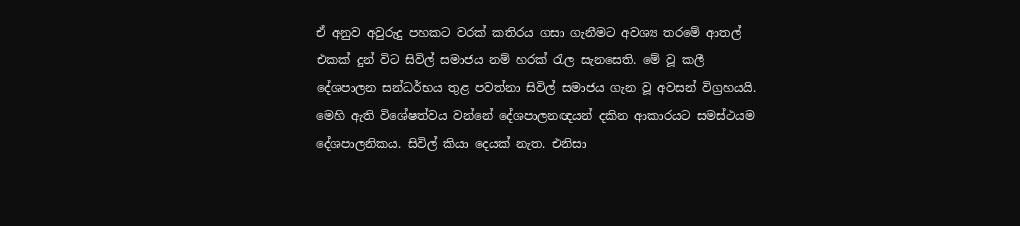ඒ අනුව අවුරුදු පහකට වරක් කතිරය ගසා ගැනීමට අවශ්‍ය තරමේ ආතල් එකක් දුන් විට සිවිල් සමාජය නම් හරක් රැල සැනසෙති. මේ වූ කලී දේශපාලන සන්ධර්භය තුළ පවත්නා සිවිල් සමාජය ගැන වූ අවසන් විග්‍රහයයි. මෙහි ඇති විශේෂත්වය වන්නේ දේශපාලනඥයන් දකින ආකාරයට සමස්ථයම දේශපාලනිකය. සිවිල් කියා දෙයක් නැත. එනිසා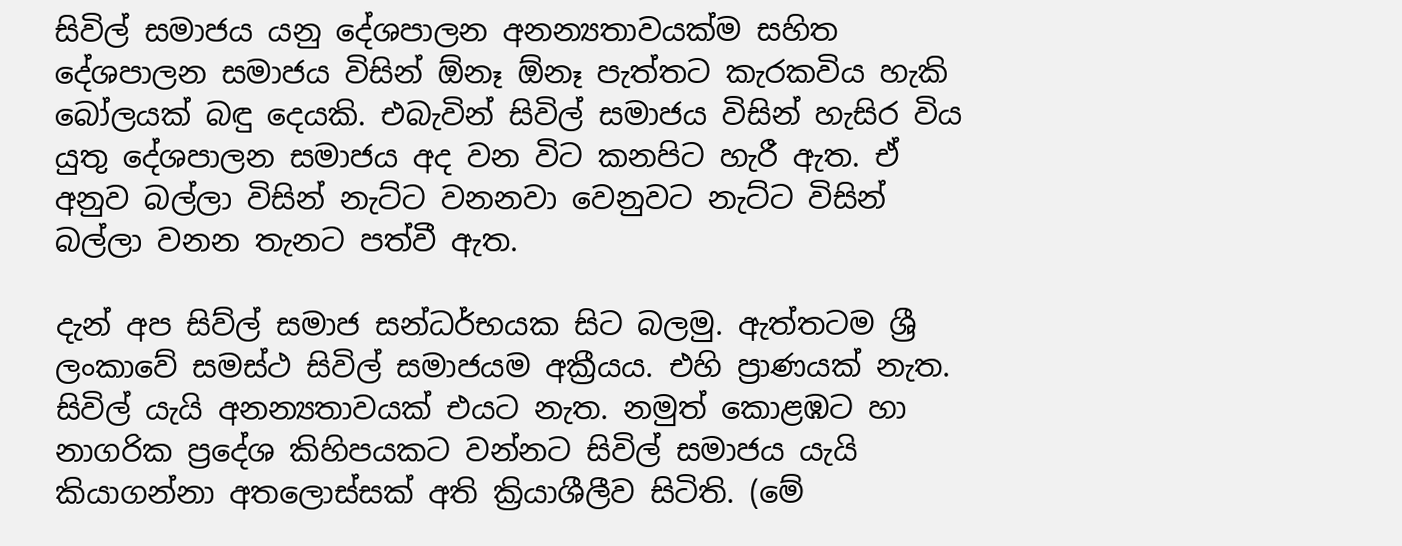සිවිල් සමාජය යනු දේශපාලන අනන්‍යතාවයක්ම සහිත දේශපාලන සමාජය විසින් ඕනෑ ඕනෑ පැත්තට කැරකවිය හැකි බෝලයක් බඳු දෙයකි. එබැවින් සිවිල් සමාජය විසින් හැසිර විය යුතු දේශපාලන සමාජය අද වන විට කනපිට හැරී ඇත. ඒ අනුව බල්ලා විසින් නැට්ට වනනවා වෙනුවට නැට්ට විසින් බල්ලා වනන තැනට පත්වී ඇත.

දැන් අප සිව්ල් සමාජ සන්ධර්භයක සිට බලමු. ඇත්තටම ශ්‍රී ලංකාවේ සමස්ථ සිවිල් සමාජයම අක්‍රීයය. එහි ප්‍රාණයක් නැත. සිවිල් යැයි අනන්‍යතාවයක් එයට නැත. නමුත් කොළඹට හා නාගරික ප්‍රදේශ කිහිපයකට වන්නට සිවිල් සමාජය යැයි කියාගන්නා අතලොස්සක් අති ක්‍රියාශීලීව සිටිති. (මේ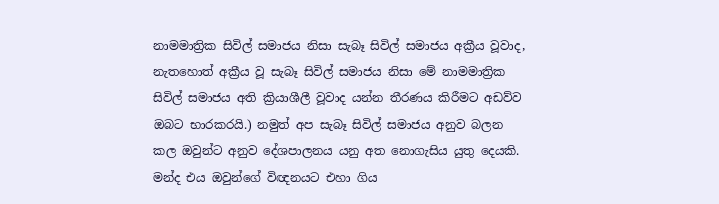නාමමාත්‍රික සිවිල් සමාජය නිසා සැබෑ සිවිල් සමාජය අක්‍රීය වූවාද, නැතහොත් අක්‍රීය වූ සැබෑ සිවිල් සමාජය නිසා මේ නාමමාත්‍රික සිවිල් සමාජය අති ක්‍රියාශීලී වූවාද යන්න තීරණය කිරීමට අඩව්ව ඔබට භාරකරයි.) නමුත් අප සැබෑ සිවිල් සමාජය අනුව බලන කල ඔවුන්ට අනුව දේශපාලනය යනු අත නොගැසිය යුතු දෙයකි. මන්ද එය ඔවුන්ගේ විඥනයට එහා ගිය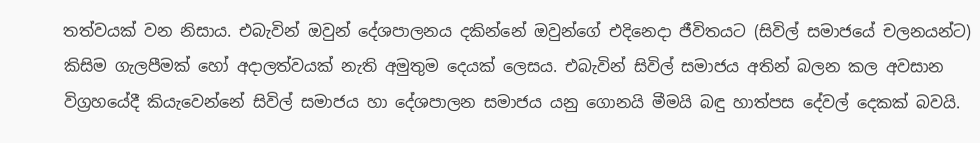තත්වයක් වන නිසාය. එබැවින් ඔවුන් දේශපාලනය දකින්නේ ඔවුන්ගේ එදිනෙදා ජීවිතයට (සිවිල් සමාජයේ චලනයන්ට) කිසිම ගැලපීමක් හෝ අදාලත්වයක් නැති අමුතුම දෙයක් ලෙසය. එබැවින් සිවිල් සමාජය අතින් බලන කල අවසාන විග්‍රහයේදී කියැවෙන්නේ සිවිල් සමාජය හා දේශපාලන සමාජය යනු ගොනයි මීමයි බඳු හාත්පස දේවල් දෙකක් බවයි.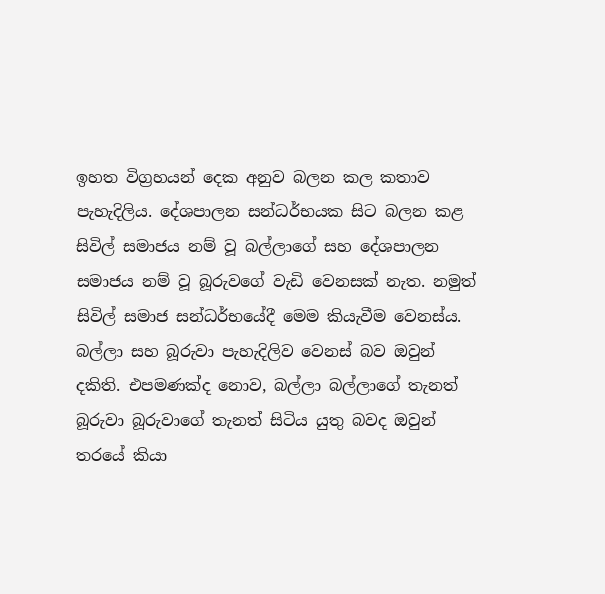ඉහත විග්‍රහයන් දෙක අනුව බලන කල කතාව පැහැදිලිය. දේශපාලන සන්ධර්භයක සිට බලන කළ සිවිල් සමාජය නම් වූ බල්ලාගේ සහ දේශපාලන සමාජය නම් වූ බූරුවගේ වැඩි වෙනසක් නැත. නමුත් සිවිල් සමාජ සන්ධර්භයේදී මෙම කියැවීම වෙනස්ය. බල්ලා සහ බූරුවා පැහැදිලිව වෙනස් බව ඔවුන් දකිති. එපමණක්ද නොව, බල්ලා බල්ලාගේ තැනත් බූරුවා බූරුවාගේ තැනත් සිටිය යුතු බවද ඔවුන් තරයේ කියා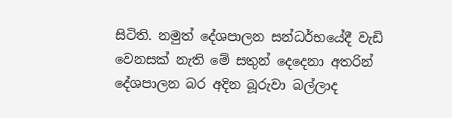සිටිති. නමුත් දේශපාලන සන්ධර්භයේදී වැඩි වෙනසක් නැති මේ සතුන් දෙදෙනා අතරින් දේශපාලන බර අදින බූරුවා බල්ලාද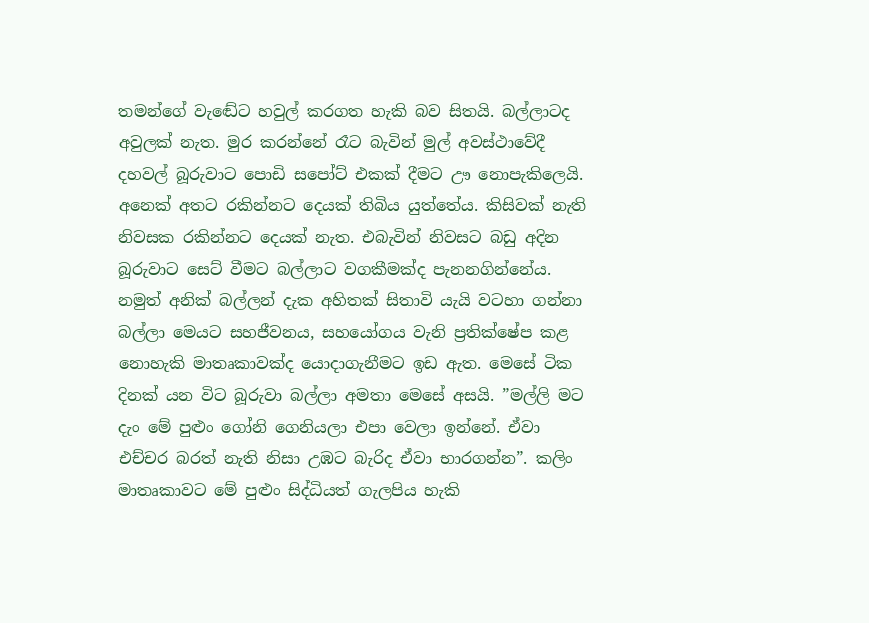තමන්ගේ වැඬේට හවුල් කරගත හැකි බව සිතයි. බල්ලාටද අවුලක් නැත. මුර කරන්නේ රෑට බැවින් මුල් අවස්ථාවේදී දහවල් බූරුවාට පොඩි සපෝට් එකක් දීමට ඌ නොපැකිලෙයි. අනෙක් අතට රකින්නට දෙයක් තිබිය යුත්තේය. කිසිවක් නැති නිවසක රකින්නට දෙයක් නැත. එබැවින් නිවසට බඩු අදින බූරුවාට සෙට් වීමට බල්ලාට වගකීමක්ද පැනනගින්නේය. නමුත් අනික් බල්ලන් දැක අහිතක් සිතාවි යැයි වටහා ගන්නා බල්ලා මෙයට සහජීවනය, සහයෝගය වැනි ප්‍රතික්ෂේප කළ නොහැකි මාතෘකාවක්ද යොදාගැනීමට ඉඩ ඇත. මෙසේ ටික දිනක් යන විට බූරුවා බල්ලා අමතා මෙසේ අසයි. ”මල්ලි මට දැං මේ පුළුං ගෝනි ගෙනියලා එපා වෙලා ඉන්නේ. ඒවා එච්චර බරත් නැති නිසා උඹට බැරිද ඒවා භාරගන්න”. කලිං මාතෘකාවට මේ පුළුං සිද්ධියත් ගැලපිය හැකි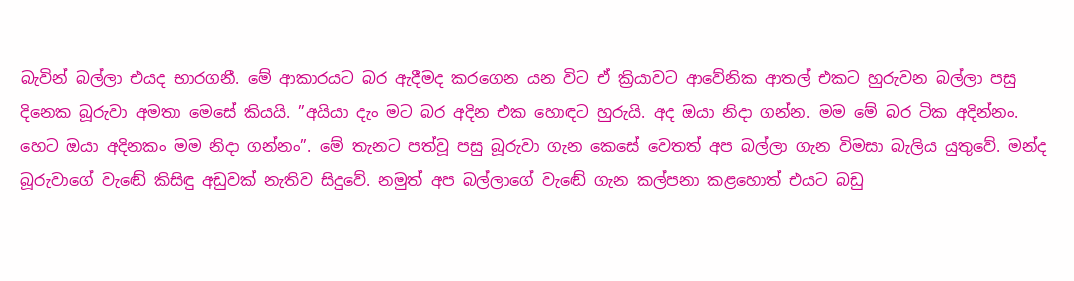බැවින් බල්ලා එයද භාරගනී. මේ ආකාරයට බර ඇදීමද කරගෙන යන විට ඒ ක්‍රියාවට ආවේනික ආතල් එකට හුරුවන බල්ලා පසු දිනෙක බූරුවා අමතා මෙසේ කියයි. ”අයියා දැං මට බර අදින එක හොඳට හුරුයි. අද ඔයා නිදා ගන්න. මම මේ බර ටික අදින්නං. හෙට ඔයා අදිනකං මම නිදා ගන්නං”. මේ තැනට පත්වූ පසු බූරුවා ගැන කෙසේ වෙතත් අප බල්ලා ගැන විමසා බැලිය යුතුවේ. මන්ද බූරුවාගේ වැඬේ කිසිඳු අඩුවක් නැතිව සිදුවේ. නමුත් අප බල්ලාගේ වැඬේ ගැන කල්පනා කළහොත් එයට බඩු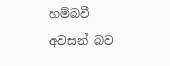හම්බවී අවසන් බව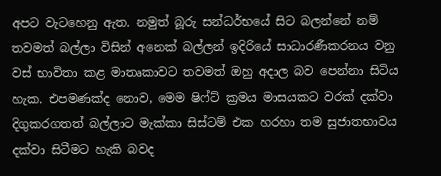අපට වැටහෙනු ඇත. නමුත් බූරු සන්ධර්භයේ සිට බලන්නේ නම් තවමත් බල්ලා විසින් අනෙක් බල්ලන් ඉදිරියේ සාධාරණීකරනය වනු වස් භාවිතා කළ මාතෘකාවට තවමත් ඔහු අදාල බව පෙන්නා සිටිය හැක. එපමණක්ද නොව, මෙම ෂිෆ්ට් ක්‍රමය මාසයකට වරක් දක්වා දිගුකරගතත් බල්ලාට මැක්කා සිස්ටම් එක හරහා තම සුජාතභාවය දක්වා සිටීමට හැකි බවද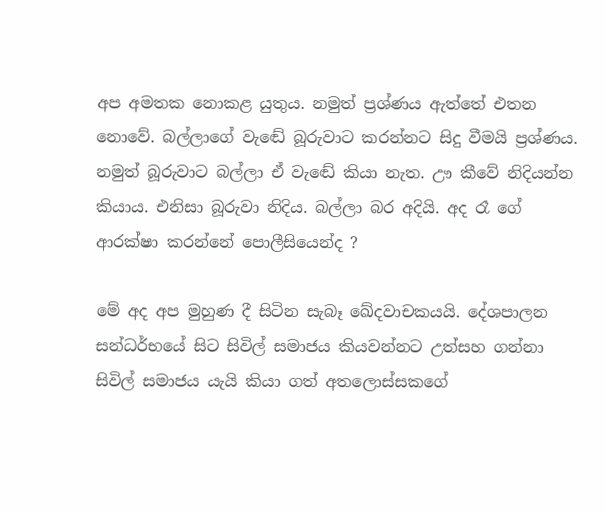අප අමතක නොකළ යුතුය. නමුත් ප්‍රශ්ණය ඇත්තේ එතන නොවේ. බල්ලාගේ වැඬේ බූරුවාට කරන්නට සිදු වීමයි ප්‍රශ්ණය. නමුත් බූරුවාට බල්ලා ඒ වැඬේ කියා නැත. ඌ කීවේ නිදියන්න කියාය. එනිසා බූරුවා නිදිය. බල්ලා බර අදියි. අද රෑ ගේ ආරක්ෂා කරන්නේ පොලීසියෙන්ද ?

මේ අද අප මුහුණ දී සිටින සැබෑ ඛේදවාචකයයි. දේශපාලන සන්ධර්භයේ සිට සිවිල් සමාජය කියවන්නට උත්සහ ගන්නා සිවිල් සමාජය යැයි කියා ගත් අතලොස්සකගේ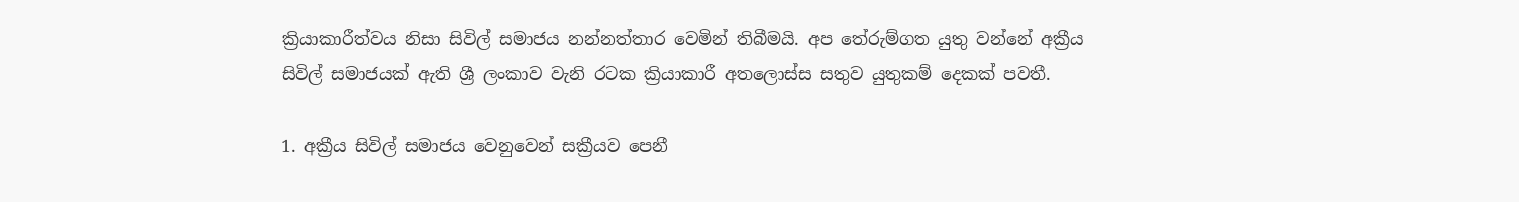ක්‍රියාකාරීත්වය නිසා සිවිල් සමාජය නන්නත්තාර වෙමින් තිබීමයි. අප තේරුම්ගත යුතු වන්නේ අක්‍රීය සිවිල් සමාජයක් ඇති ශ්‍රී ලංකාව වැනි රටක ක්‍රියාකාරී අතලොස්ස සතුව යුතුකම් දෙකක් පවතී.

1. අක්‍රීය සිවිල් සමාජය වෙනුවෙන් සක්‍රීයව පෙනී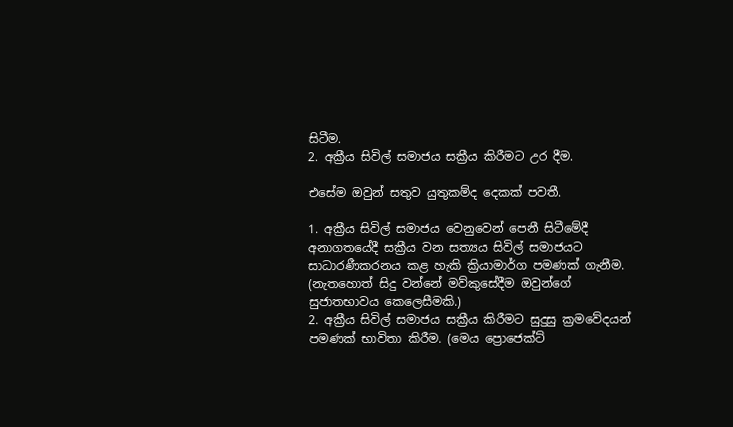සිටීම.
2. අක්‍රීය සිවිල් සමාජය සක්‍රීය කිරීමට උර දීම.

එසේම ඔවුන් සතුව යුතුකම්ද දෙකක් පවතී.

1. අක්‍රීය සිවිල් සමාජය වෙනුවෙන් පෙනී සිටීමේදී අනාගතයේදී සක්‍රීය වන සත්‍යය සිවිල් සමාජයට සාධාරණීකරනය කළ හැකි ක්‍රියාමාර්ග පමණක් ගැනීම. (නැතහොත් සිදු වන්නේ මව්කුසේදීම ඔවුන්ගේ සුජාතභාවය කෙලෙසීමකි.)
2. අක්‍රීය සිවිල් සමාජය සක්‍රීය කිරීමට සුදුසු ක්‍රමවේදයන් පමණක් භාවිතා කිරීම. (මෙය ප්‍රොජෙක්ට්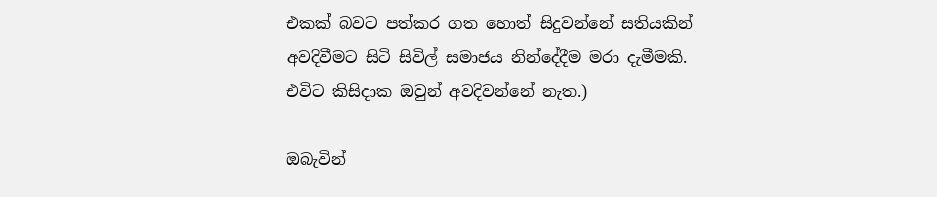එකක් බවට පත්කර ගත හොත් සිදුවන්නේ සතියකින් අවදිවීමට සිටි සිවිල් සමාජය නින්දේදීම මරා දැමීමකි. එවිට කිසිදාක ඔවුන් අවදිවන්නේ නැත.)

ඔබැවින්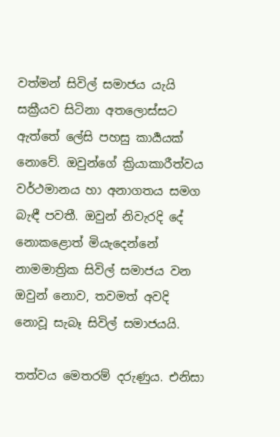වත්මන් සිවිල් සමාජය යැයි සක්‍රීයව සිටිනා අතලොස්සට ඇත්තේ ලේසි පහසු කාර්‍යයක් නොවේ. ඔවුන්ගේ ක්‍රියාකාරීත්වය වර්ථමානය හා අනාගතය සමග බැඳී පවතී. ඔවුන් නිවැරදි දේ නොකළොත් මියැදෙන්නේ නාමමාත්‍රික සිවිල් සමාජය වන ඔවුන් නොව, තවමත් අවදි නොවූ සැබෑ සිවිල් සමාජයයි.

තත්වය මෙතරම් දරුණුය. එනිසා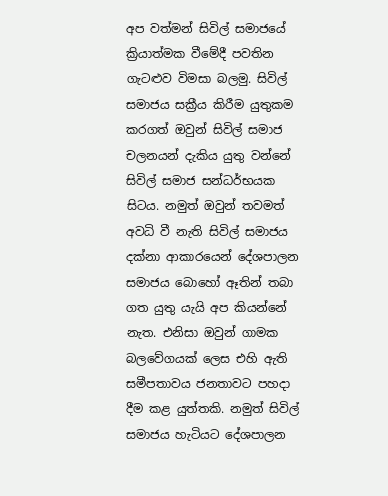අප වත්මන් සිවිල් සමාජයේ ක්‍රියාත්මක වීමේදී පවතින ගැටළුව විමසා බලමු. සිවිල් සමාජය සක්‍රීය කිරීම යුතුකම කරගත් ඔවුන් සිවිල් සමාජ චලනයන් දැකිය යුතු වන්නේ සිවිල් සමාජ සන්ධර්භයක සිටය. නමුත් ඔවුන් තවමත් අවධි වී නැති සිවිල් සමාජය දක්නා ආකාරයෙන් දේශපාලන සමාජය බොහෝ ඈතින් තබා ගත යුතු යැයි අප කියන්නේ නැත. එනිසා ඔවුන් ගාමක බලවේගයක් ලෙස එහි ඇති සමීපතාවය ජනතාවට පහදා දීම කළ යුත්තකි. නමුත් සිවිල් සමාජය හැටියට දේශපාලන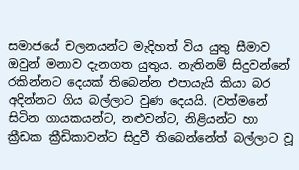සමාජයේ චලනයන්ට මැදිහත් විය යුතු සීමාව ඔවුන් මනාව දැනගත යුතුය. නැතිනම් සිදුවන්නේ රකින්නට දෙයක් තිබෙන්න එපායැයි කියා බර අදින්නට ගිය බල්ලාට වුණ දෙයයි. (වත්මනේ සිටින ගායකයන්ට, නළුවන්ට, නිළියන්ට හා ක්‍රීඩක ක්‍රීඩිකාවන්ට සිදුවී තිබෙන්නේත් බල්ලාට වූ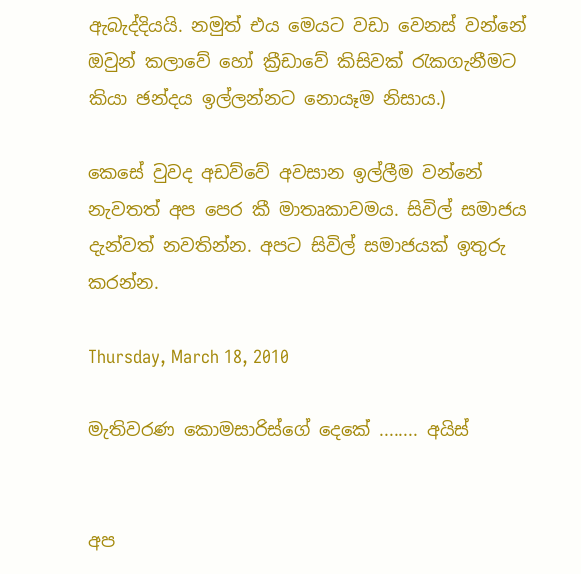ඇබැද්දියයි. නමුත් එය මෙයට වඩා වෙනස් වන්නේ ඔවුන් කලාවේ හෝ ක්‍රීඩාවේ කිසිවක් රැකගැනීමට කියා ඡන්දය ඉල්ලන්නට නොයෑම නිසාය.)

කෙසේ වුවද අඩව්වේ අවසාන ඉල්ලීම වන්නේ නැවතත් අප පෙර කී මාතෘකාවමය. සිවිල් සමාජය දැන්වත් නවතින්න. අපට සිවිල් සමාජයක් ඉතුරු කරන්න.

Thursday, March 18, 2010

මැතිවරණ කොමසාරිස්ගේ දෙකේ ........ අයිස්


අප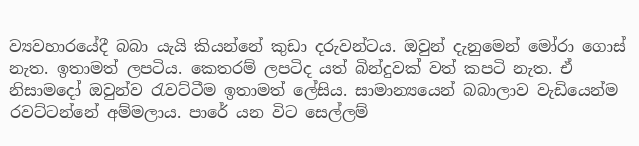ව්‍යවහාරයේදී බබා යැයි කියන්නේ කුඩා දරුවන්ටය. ඔවුන් දැනුමෙන් මෝරා ගොස් නැත. ඉතාමත් ලපටිය. කෙතරම් ලපටිද යත් බින්දුවක් වත් කපටි නැත. ඒ නිසාමදෝ ඔවුන්ව රැවට්ටීම ඉතාමත් ලේසිය. සාමාන්‍යයෙන් බබාලාව වැඩියෙන්ම රවට්ටන්නේ අම්මලාය. පාරේ යන විට සෙල්ලම්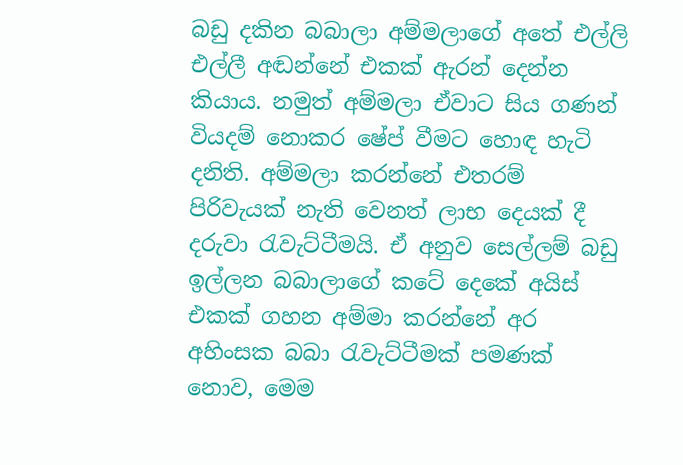බඩු දකින බබාලා අම්මලාගේ අතේ එල්ලි එල්ලී අඬන්නේ එකක් ඇරන් දෙන්න කියාය. නමුත් අම්මලා ඒවාට සිය ගණන් වියදම් නොකර ෂේප් වීමට හොඳ හැටි දනිති. අම්මලා කරන්නේ එතරම් පිරිවැයක් නැති වෙනත් ලාභ දෙයක් දී දරුවා රැවැට්ටීමයි. ඒ අනුව සෙල්ලම් බඩු ඉල්ලන බබාලාගේ කටේ දෙකේ අයිස් එකක් ගහන අම්මා කරන්නේ අර අහිංසක බබා රැවැට්ටීමක් පමණක් නොව, මෙම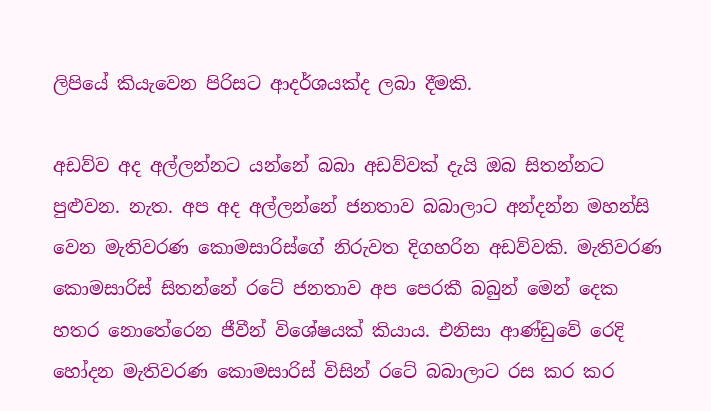ලිපියේ කියැවෙන පිරිසට ආදර්ශයක්ද ලබා දීමකි.

අඩව්ව අද අල්ලන්නට යන්නේ බබා අඩව්වක් දැයි ඔබ සිතන්නට පුළුවන. නැත. අප අද අල්ලන්නේ ජනතාව බබාලාට අන්දන්න මහන්සි වෙන මැතිවරණ කොමසාරිස්ගේ නිරුවත දිගහරින අඩව්වකි. මැතිවරණ කොමසාරිස් සිතන්නේ රටේ ජනතාව අප පෙරකී බබුන් මෙන් දෙක හතර නොතේරෙන ජීවීන් විශේෂයක් කියාය. එනිසා ආණ්ඩුවේ රෙදි හෝදන මැතිවරණ කොමසාරිස් විසින් රටේ බබාලාට රස කර කර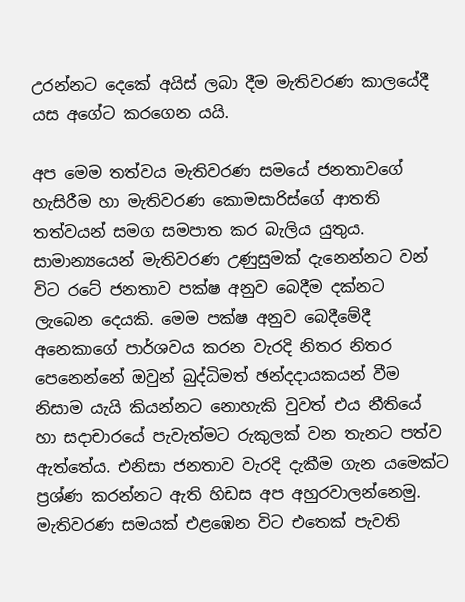උරන්නට දෙකේ අයිස් ලබා දීම මැතිවරණ කාලයේදී යස අගේට කරගෙන යයි.

අප මෙම තත්වය මැතිවරණ සමයේ ජනතාවගේ හැසිරීම හා මැතිවරණ කොමසාරිස්ගේ ආතති තත්වයන් සමග සමපාත කර බැලිය යුතුය. සාමාන්‍යයෙන් මැතිවරණ උණුසුමක් දැනෙන්නට වන් විට රටේ ජනතාව පක්ෂ අනුව බෙදීම දක්නට ලැබෙන දෙයකි. මෙම පක්ෂ අනුව බෙදීමේදී අනෙකාගේ පාර්ශවය කරන වැරදි නිතර නිතර පෙනෙන්නේ ඔවුන් බුද්ධිමත් ඡන්දදායකයන් වීම නිසාම යැයි කියන්නට නොහැකි වුවත් එය නීතියේ හා සදාචාරයේ පැවැත්මට රුකුලක් වන තැනට පත්ව ඇත්තේය. එනිසා ජනතාව වැරදි දැකීම ගැන යමෙක්ට ප්‍රශ්ණ කරන්නට ඇති හිඩස අප අහුරවාලන්නෙමු. මැතිවරණ සමයක් එළඹෙන විට එතෙක් පැවති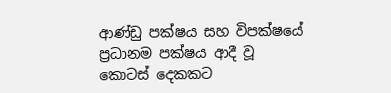ආණ්ඩු පක්ෂය සහ විපක්ෂයේ ප්‍රධානම පක්ෂය ආදී වූ කොටස් දෙකකට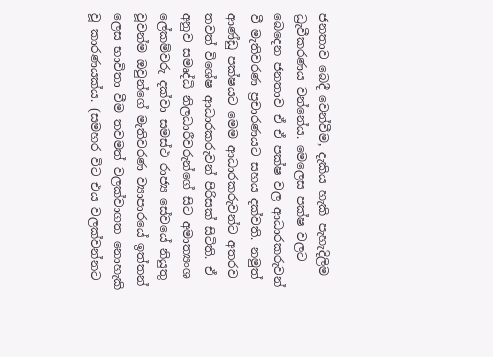ජනතාව බෙදී වෙන්වීම, දැකිය හැකි පැහැදිලිම ධ්‍රැවීකරණය වන්නේය. මෙලෙස පක්ෂ වලට බෙදෙන ජනතාව ඒ ඒ පක්ෂ වල ආධාරකරුවන් වී මැතිවරණ ප්‍රචාරණයට සහය දක්වති. නමුත් ආණ්ඩු පක්ෂයට මෙම ආධාරකරුවන්ට අතරව තවත් විශේෂ ආධාරකරුවන් පිරිසක් සිටිති. ඒ අනුව සමෘද්ධි නිලධාරීවරුන්ගේ සිට අමාත්‍යංශ ලේකම්වරු දක්වා සමස්ථ රාජ්‍ය සේවයේ නියුතු වූවන්ම ඔවුන්ගේ මැතිවරණ ව්‍යාපාරයේ ඉත්තන් ලෙස භාවිතා වීම තවමත් වලක්වාගත නොහැකි වූ කාරණයක්ය. (සමහර විට එය වලක්වන්නට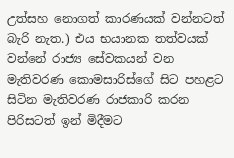උත්සහ නොගත් කාරණයක් වන්නටත් බැරි නැත.) එය භයානක තත්වයක් වන්නේ රාජ්‍ය සේවකයන් වන මැතිවරණ කොමසාරිස්ගේ සිට පහළට සිටින මැතිවරණ රාජකාරි කරන පිරිසටත් ඉන් මිදීමට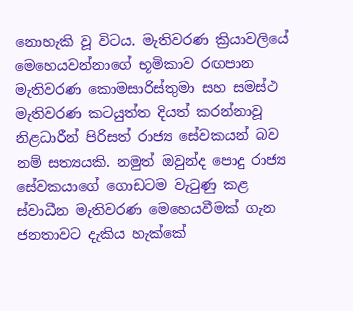නොහැකි වූ විටය. මැතිවරණ ක්‍රියාවලියේ මෙහෙයවන්නාගේ භූමිකාව රඟපාන මැතිවරණ කොමසාරිස්තුමා සහ සමස්ථ මැතිවරණ කටයුත්ත දියත් කරන්නාවූ නිළධාරීන් පිරිසත් රාජ්‍ය සේවකයන් බව නම් සත්‍යයකි. නමුත් ඔවුන්ද පොදු රාජ්‍ය සේවකයාගේ ගොඩටම වැටුණු කළ ස්වාධීන මැතිවරණ මෙහෙයවීමක් ගැන ජනතාවට දැකිය හැක්කේ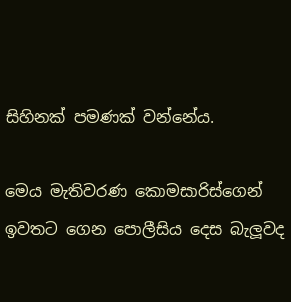සිහිනක් පමණක් වන්නේය.

මෙය මැතිවරණ කොමසාරිස්ගෙන් ඉවතට ගෙන පොලීසිය දෙස බැලූවද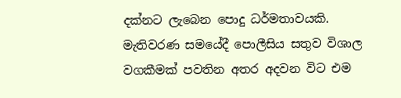දක්නට ලැබෙන පොදු ධර්මතාවයකි. මැතිවරණ සමයේදී පොලීසිය සතුව විශාල වගකීමක් පවතින අතර අදවන විට එම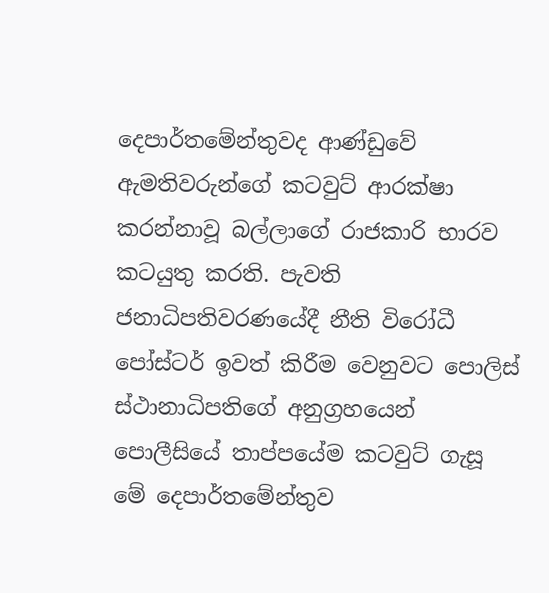දෙපාර්තමේන්තුවද ආණ්ඩුවේ ඇමතිවරුන්ගේ කටවුට් ආරක්ෂා කරන්නාවූ බල්ලාගේ රාජකාරි භාරව කටයුතු කරති. පැවති ජනාධිපතිවරණයේදී නීති විරෝධී පෝස්ටර් ඉවත් කිරීම වෙනුවට පොලිස් ස්ථානාධිපතිගේ අනුග්‍රහයෙන් පොලීසියේ තාප්පයේම කටවුට් ගැසූ මේ දෙපාර්තමේන්තුව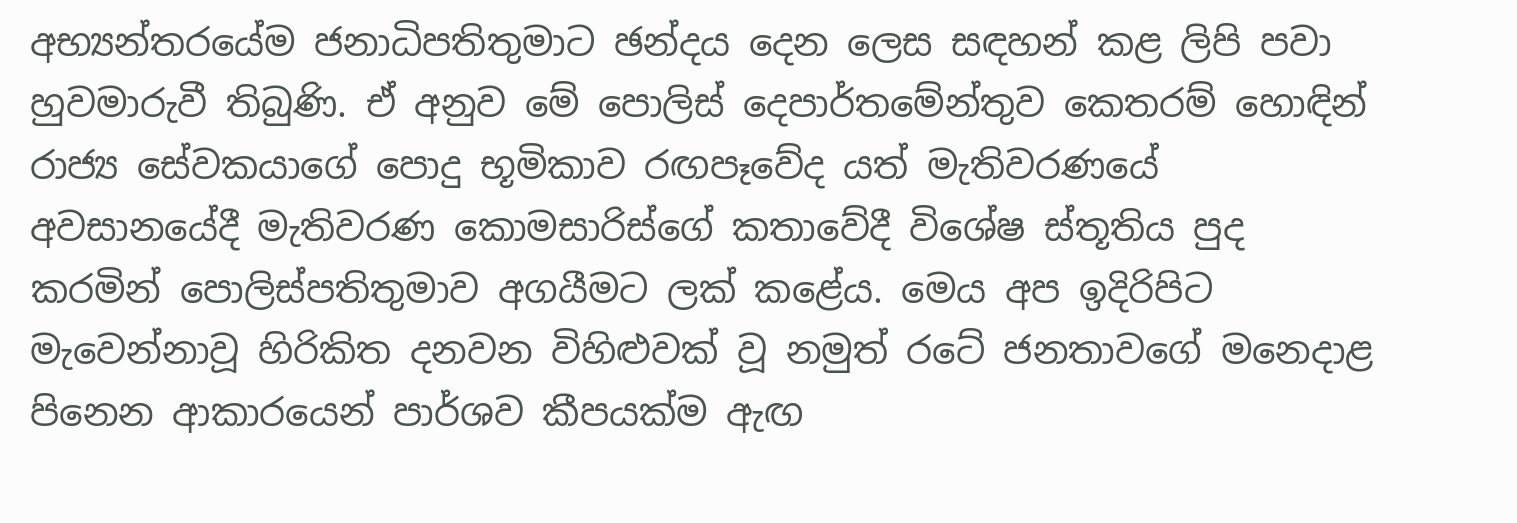අභ්‍යන්තරයේම ජනාධිපතිතුමාට ඡන්දය දෙන ලෙස සඳහන් කළ ලිපි පවා හුවමාරුවී තිබුණි. ඒ අනුව මේ පොලිස් දෙපාර්තමේන්තුව කෙතරම් හොඳින් රාජ්‍ය සේවකයාගේ පොදු භූමිකාව රඟපෑවේද යත් මැතිවරණයේ අවසානයේදී මැතිවරණ කොමසාරිස්ගේ කතාවේදී විශේෂ ස්තූතිය පුද කරමින් පොලිස්පතිතුමාව අගයීමට ලක් කළේය. මෙය අප ඉදිරිපිට මැවෙන්නාවූ හිරිකිත දනවන විහිළුවක් වූ නමුත් රටේ ජනතාවගේ මනෙදාළ පිනෙන ආකාරයෙන් පාර්ශව කීපයක්ම ඇඟ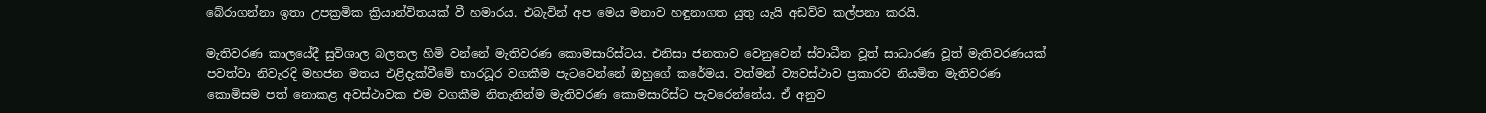බේරාගන්නා ඉතා උපක්‍රමික ක්‍රියාන්විතයක් වී හමාරය. එබැවින් අප මෙය මනාව හඳුනාගත යුතු යැයි අඩව්ව කල්පනා කරයි.

මැතිවරණ කාලයේදී සුවිශාල බලතල හිමි වන්නේ මැතිවරණ කොමසාරිස්ටය. එනිසා ජනතාව වෙනුවෙන් ස්වාධීන වූත් සාධාරණ වූත් මැතිවරණයක් පවත්වා නිවැරදි මහජන මතය එළිදැක්වීමේ භාරධූර වගකීම පැටවෙන්නේ ඔහුගේ කරේමය. වත්මන් ව්‍යවස්ථාව ප්‍රකාරව නියමිත මැතිවරණ කොමිසම පත් නොකළ අවස්ථාවක එම වගකීම නිතැනින්ම මැතිවරණ කොමසාරිස්ට පැවරෙන්නේය. ඒ අනුව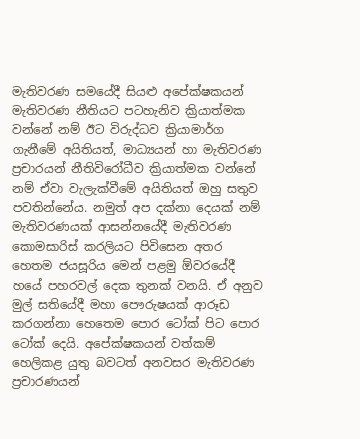මැතිවරණ සමයේදී සියළු අපේක්ෂකයන් මැතිවරණ නීතියට පටහැනිව ක්‍රියාත්මක වන්නේ නම් ඊට විරුද්ධව ක්‍රියාමාර්ග ගැනීමේ අයිතියත්, මාධ්‍යයන් හා මැතිවරණ ප්‍රචාරයන් නීතිවිරෝධීව ක්‍රියාත්මක වන්නේ නම් ඒවා වැලැක්වීමේ අයිතියත් ඔහු සතුව පවතින්නේය. නමුත් අප දක්නා දෙයක් නම් මැතිවරණයක් ආසන්නයේදී මැතිවරණ කොමසාරිස් කරලියට පිවිසෙන අතර හෙතම ජයසූරිය මෙන් පළමු ඕවරයේදී හයේ පහරවල් දෙක තුනක් වනයි. ඒ අනුව මුල් සතියේදී මහා පෞරුෂයක් ආරූඩ කරගන්නා හෙතෙම පොර ටෝක් පිට පොර ටෝක් දෙයි. අපේක්ෂකයන් වත්කම් හෙලිකළ යුතු බවටත් අනවසර මැතිවරණ ප්‍රචාරණයන්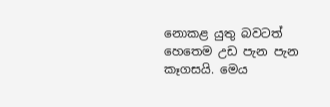නොකළ යුතු බවටත් හෙතෙම උඩ පැන පැන කෑගසයි. මෙය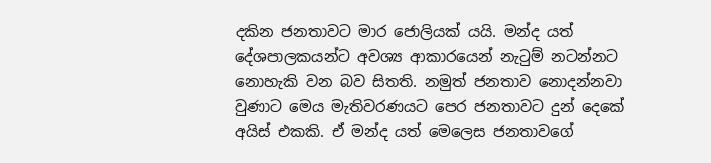දකින ජනතාවට මාර ජොලියක් යයි. මන්ද යත් දේශපාලකයන්ට අවශ්‍ය ආකාරයෙන් නැටුම් නටන්නට නොහැකි වන බව සිතති. නමුත් ජනතාව නොදන්නවා වුණාට මෙය මැතිවරණයට පෙර ජනතාවට දුන් දෙකේ අයිස් එකකි. ඒ මන්ද යත් මෙලෙස ජනතාවගේ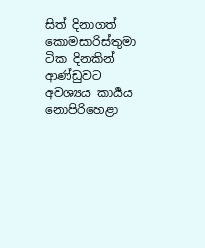සිත් දිනාගත් කොමසාරිස්තුමා ටික දිනකින් ආණ්ඩුවට අවශ්‍යය කාර්‍යය නොපිරිහෙළා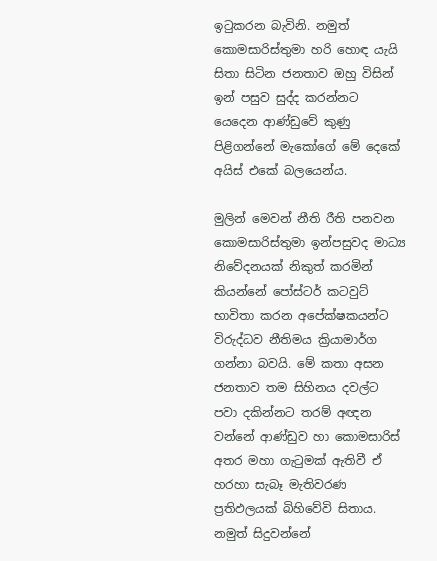ඉටුකරන බැවිනි. නමුත් කොමසාරිස්තුමා හරි හොඳ යැයි සිතා සිටින ජනතාව ඔහු විසින් ඉන් පසුව සුද්ද කරන්නට යෙදෙන ආණ්ඩුවේ කුණු පිළිගන්නේ මැකෝගේ මේ දෙකේ අයිස් එකේ බලයෙන්ය.

මුලින් මෙවන් නීති රීති පනවන කොමසාරිස්තුමා ඉන්පසුවද මාධ්‍ය නිවේදනයක් නිකුත් කරමින් කියන්නේ පෝස්ටර් කටවුට් භාවිතා කරන අපේක්ෂකයන්ට විරුද්ධව නීතිමය ක්‍රියාමාර්ග ගන්නා බවයි. මේ කතා අසන ජනතාව තම සිහිනය දවල්ට පවා දකින්නට තරම් අඥන වන්නේ ආණ්ඩුව හා කොමසාරිස් අතර මහා ගැටුමක් ඇතිවී ඒ හරහා සැබෑ මැතිවරණ ප්‍රතිඵලයක් බිහිවේවි සිතාය. නමුත් සිදුවන්නේ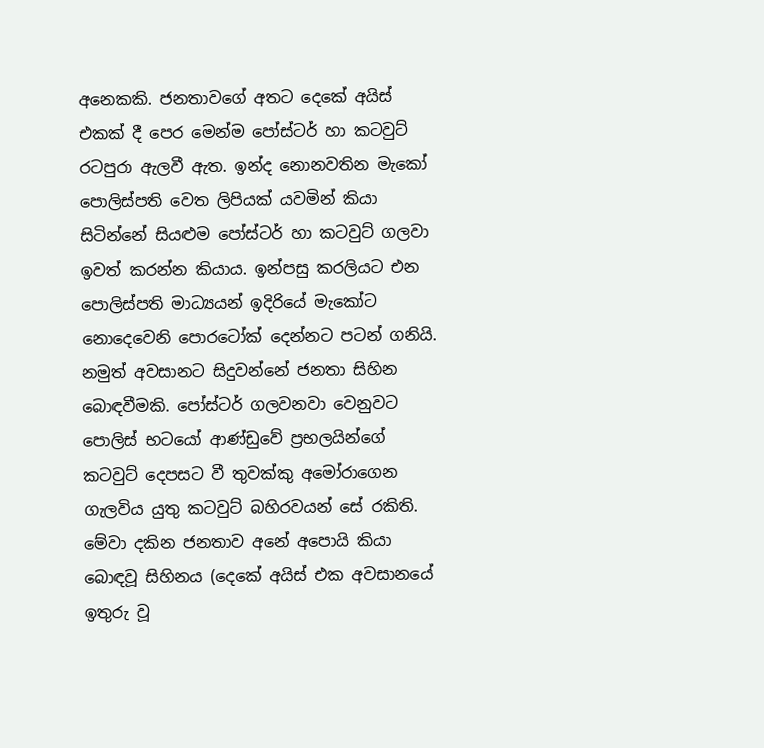අනෙකකි. ජනතාවගේ අතට දෙකේ අයිස් එකක් දී පෙර මෙන්ම පෝස්ටර් හා කටවුට් රටපුරා ඇලවී ඇත. ඉන්ද නොනවතින මැකෝ පොලිස්පති වෙත ලිපියක් යවමින් කියා සිටින්නේ සියළුම පෝස්ටර් හා කටවුට් ගලවා ඉවත් කරන්න කියාය. ඉන්පසු කරලියට එන පොලිස්පති මාධ්‍යයන් ඉදිරියේ මැකෝට නොදෙවෙනි පොරටෝක් දෙන්නට පටන් ගනියි. නමුත් අවසානට සිදුවන්නේ ජනතා සිහින බොඳවීමකි. පෝස්ටර් ගලවනවා වෙනුවට පොලිස් භටයෝ ආණ්ඩුවේ ප්‍රභලයින්ගේ කටවුට් දෙපසට වී තුවක්කු අමෝරාගෙන ගැලවිය යුතු කටවුට් බහිරවයන් සේ රකිති. මේවා දකින ජනතාව අනේ අපොයි කියා බොඳවූ සිහිනය (දෙකේ අයිස් එක අවසානයේ ඉතුරු වූ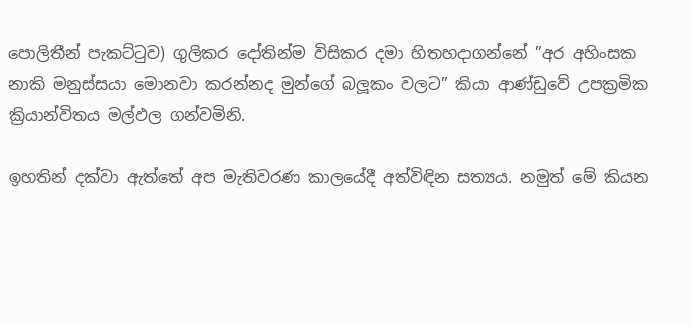පොලිතීන් පැකට්ටුව) ගුලිකර දෝතින්ම විසිකර දමා හිතහදාගන්නේ ”අර අහිංසක නාකි මනුස්සයා මොනවා කරන්නද මුන්ගේ බලූකං වලට” කියා ආණ්ඩුවේ උපක්‍රමික ක්‍රියාන්විතය මල්ඵල ගන්වමිනි.

ඉහතින් දක්වා ඇත්තේ අප මැතිවරණ කාලයේදී අත්විඳින සත්‍යය. නමුත් මේ කියන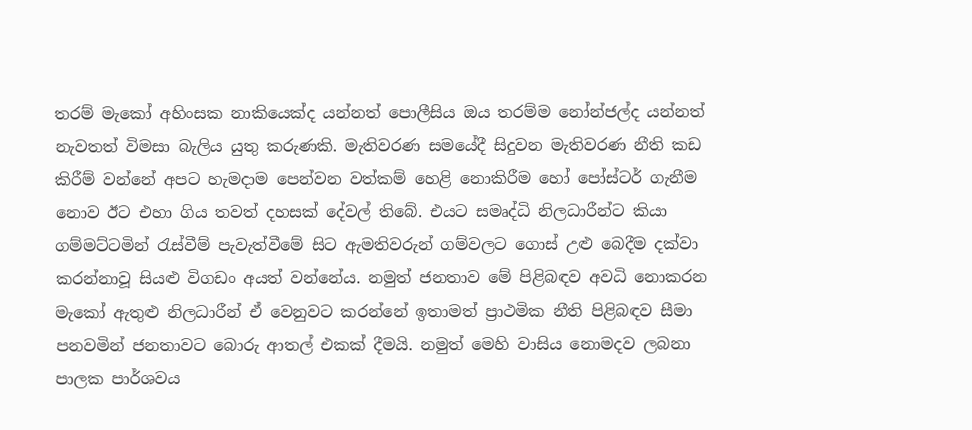තරම් මැකෝ අහිංසක නාකියෙක්ද යන්නත් පොලීසිය ඔය තරම්ම නෝන්ජල්ද යන්නත් නැවතත් විමසා බැලිය යුතු කරුණකි. මැතිවරණ සමයේදී සිදුවන මැතිවරණ නීති කඩ කිරීම් වන්නේ අපට හැමදාම පෙන්වන වත්කම් හෙළි නොකිරීම හෝ පෝස්ටර් ගැනීම නොව ඊට එහා ගිය තවත් දහසක් දේවල් තිබේ. එයට සමෘද්ධි නිලධාරීන්ට කියා ගම්මට්ටමින් රැස්වීම් පැවැත්වීමේ සිට ඇමතිවරුන් ගම්වලට ගොස් උළු බෙදීම දක්වා කරන්නාවූ සියළු විගඩං අයත් වන්නේය. නමුත් ජනතාව මේ පිළිබඳව අවධි නොකරන මැකෝ ඇතුළු නිලධාරීන් ඒ වෙනුවට කරන්නේ ඉතාමත් ප්‍රාථමික නීති පිළිබඳව සීමා පනවමින් ජනතාවට බොරු ආතල් එකක් දීමයි. නමුත් මෙහි වාසිය නොමදව ලබනා පාලක පාර්ශවය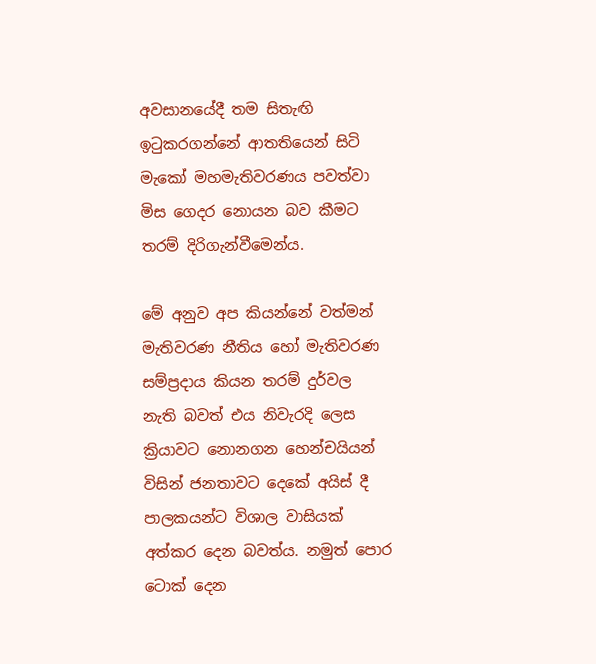අවසානයේදී තම සිතැඟි ඉටුකරගන්නේ ආතතියෙන් සිටි මැකෝ මහමැතිවරණය පවත්වා මිස ගෙදර නොයන බව කීමට තරම් දිරිගැන්වීමෙන්ය.

මේ අනුව අප කියන්නේ වත්මන් මැතිවරණ නීතිය හෝ මැතිවරණ සම්ප්‍රදාය කියන තරම් දුර්වල නැති බවත් එය නිවැරදි ලෙස ක්‍රියාවට නොනගන හෙන්චයියන් විසින් ජනතාවට දෙකේ අයිස් දී පාලකයන්ට විශාල වාසියක් අත්කර දෙන බවත්ය. නමුත් පොර ටොක් දෙන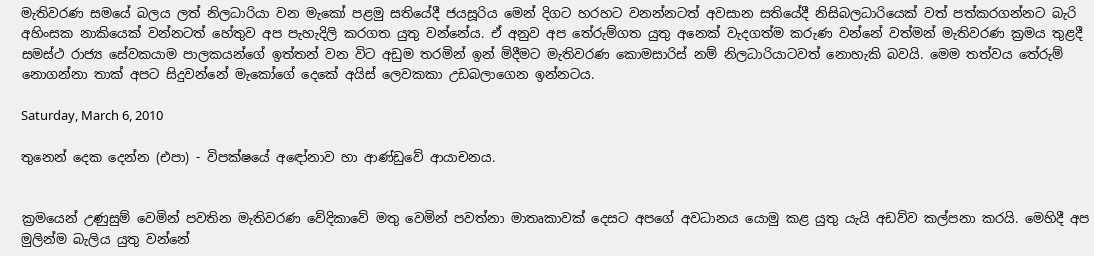මැතිවරණ සමයේ බලය ලත් නිලධාරියා වන මැකෝ පළමු සතියේදී ජයසූරිය මෙන් දිගට හරහට වනන්නටත් අවසාන සතියේදී නිසිබලධාරියෙක් වත් පත්කරගන්නට බැරි අහිංසක නාකියෙක් වන්නටත් හේතුව අප පැහැදිලි කරගත යුතු වන්නේය. ඒ අනුව අප තේරුම්ගත යුතු අනෙක් වැදගත්ම කරුණ වන්නේ වත්මන් මැතිවරණ ක්‍රමය තුළදී සමස්ථ රාජ්‍ය සේවකයාම පාලකයන්ගේ ඉත්තන් වන විට අඩුම තරමින් ඉන් මිදීමට මැතිවරණ කොමසාරිස් නම් නිලධාරියාටවත් නොහැකි බවයි. මෙම තත්වය තේරුම් නොගන්නා තාක් අපට සිදුවන්නේ මැකෝගේ දෙකේ අයිස් ලෙවකකා උඩබලාගෙන ඉන්නටය.

Saturday, March 6, 2010

තුනෙන් දෙක දෙන්න (එපා) - විපක්ෂයේ අඳෝනාව හා ආණ්ඩුවේ ආයාචනය.


ක්‍රමයෙන් උණුසුම් වෙමින් පවතින මැතිවරණ වේදිකාවේ මතු වෙමින් පවත්නා මාතෘකාවක් දෙසට අපගේ අවධානය යොමු කළ යුතු යැයි අඩව්ව කල්පනා කරයි. මෙහිදී අප මුලින්ම බැලිය යුතු වන්නේ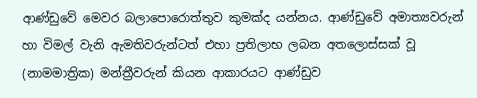ආණ්ඩුවේ මෙවර බලාපොරොත්තුව කුමක්ද යන්නය. ආණ්ඩුවේ අමාත්‍යවරුන් හා විමල් වැනි ඇමතිවරුන්ටත් එහා ප්‍රතිලාභ ලබන අතලොස්සක් වූ (නාමමාත්‍රික) මන්ත්‍රීවරුන් කියන ආකාරයට ආණ්ඩුව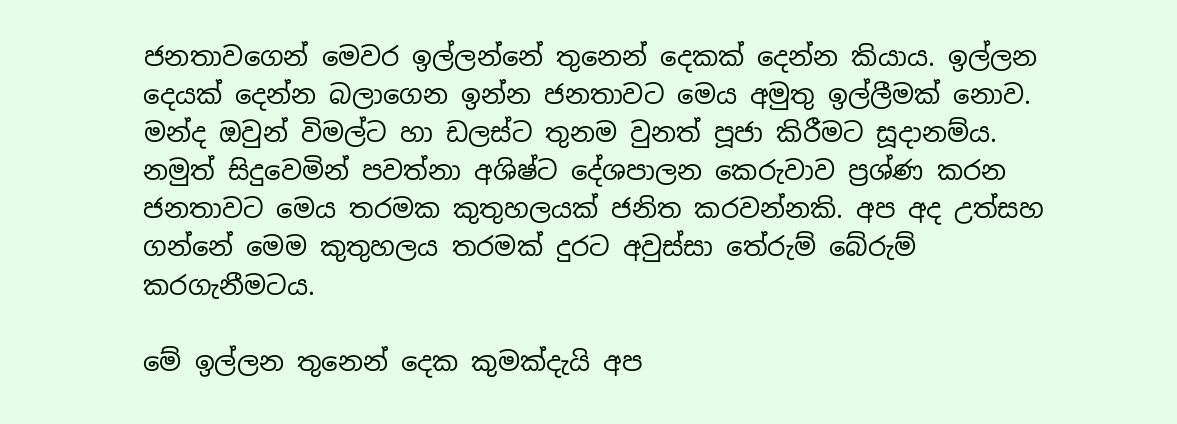ජනතාවගෙන් මෙවර ඉල්ලන්නේ තුනෙන් දෙකක් දෙන්න කියාය. ඉල්ලන දෙයක් දෙන්න බලාගෙන ඉන්න ජනතාවට මෙය අමුතු ඉල්ලීමක් නොව. මන්ද ඔවුන් විමල්ට හා ඩලස්ට තුනම වුනත් පූජා කිරීමට සූදානම්ය. නමුත් සිදුවෙමින් පවත්නා අශිෂ්ට දේශපාලන කෙරුවාව ප්‍රශ්ණ කරන ජනතාවට මෙය තරමක කුතුහලයක් ජනිත කරවන්නකි. අප අද උත්සහ ගන්නේ මෙම කුතුහලය තරමක් දුරට අවුස්සා තේරුම් බේරුම් කරගැනීමටය.

මේ ඉල්ලන තුනෙන් දෙක කුමක්දැයි අප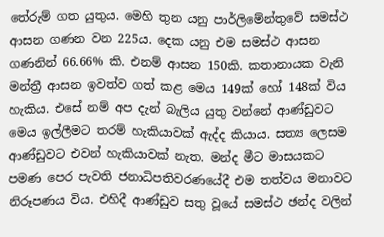තේරුම් ගත යුතුය. මෙහි තුන යනු පාර්ලිමේන්තුවේ සමස්ථ ආසන ගණන වන 225ය. දෙක යනු එම සමස්ථ ආසන ගණනින් 66.66% කි. එනම් ආසන 150කි. කතානායක වැනි මන්ත්‍රී ආසන ඉවත්ව ගත් කළ මෙය 149ක් හෝ 148ක් විය හැකිය. එසේ නම් අප දැන් බැලිය යුතු වන්නේ ආණ්ඩුවට මෙය ඉල්ලීමට තරම් හැකියාවක් ඇද්ද කියාය. සත්‍ය ලෙසම ආණ්ඩුවට එවන් හැකියාවක් නැත. මන්ද මීට මාසයකට පමණ පෙර පැවති ජනාධිපතිවරණයේදී එම තත්වය මනාවට නිරූපණය විය. එහිදී ආණ්ඩුව සතු වූයේ සමස්ථ ඡන්ද වලින්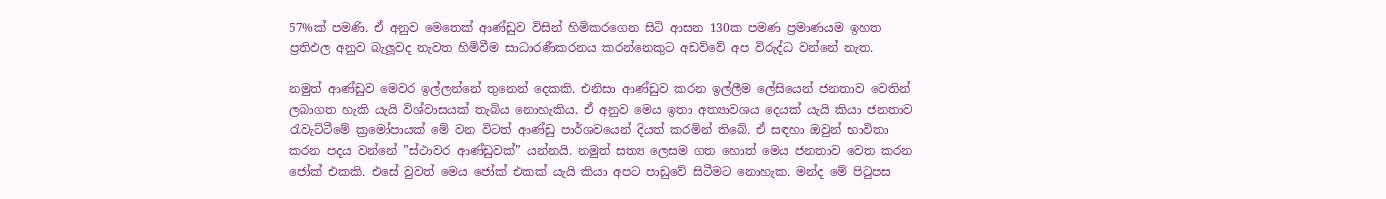57%ක් පමණි. ඒ අනුව මෙතෙක් ආණ්ඩුව විසින් හිමිකරගෙන සිටි ආසන 130ක පමණ ප්‍රමාණයම ඉහත ප්‍රතිඵල අනුව බැලූවද නැවත හිමිවීම සාධාරණීකරනය කරන්නෙකුට අඩව්වේ අප විරුද්ධ වන්නේ නැත.

නමුත් ආණ්ඩුව මෙවර ඉල්ලන්නේ තුනෙන් දෙකකි. එනිසා ආණ්ඩුව කරන ඉල්ලීම ලේසියෙන් ජනතාව වෙතින් ලබාගත හැකි යැයි විශ්වාසයක් තැබිය නොහැකිය. ඒ අනුව මෙය ඉතා අත්‍යාවශය දෙයක් යැයි කියා ජනතාව රැවැට්ටීමේ ක්‍රමෝපායක් මේ වන විටත් ආණ්ඩු පාර්ශවයෙන් දියත් කරමින් තිබේ. ඒ සඳහා ඔවුන් භාවිතා කරන පදය වන්නේ ”ස්ථාවර ආණ්ඩුවක්” යන්නයි. නමුත් සත්‍ය ලෙසම ගත හොත් මෙය ජනතාව වෙත කරන ජෝක් එකකි. එසේ වුවත් මෙය ජෝක් එකක් යැයි කියා අපට පාඩුවේ සිටීමට නොහැක. මන්ද මේ පිටුපස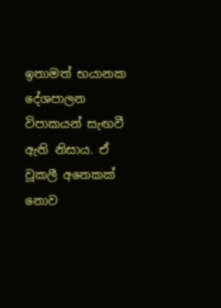ඉතාමත් භයානක දේශපාලන විපාකයන් සැඟවී ඇති නිසාය. ඒ වූකලී අනෙකක් නොව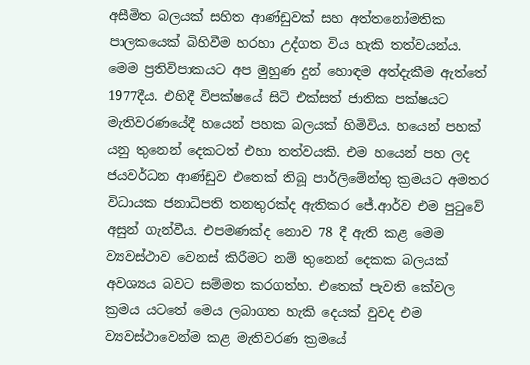අසීමිත බලයක් සහිත ආණ්ඩුවක් සහ අත්තනෝමතික පාලකයෙක් බිහිවීම හරහා උද්ගත විය හැකි තත්වයන්ය. මෙම ප්‍රතිවිපාකයට අප මුහුණ දුන් හොඳම අත්දැකීම ඇත්තේ 1977දීය. එහිදී විපක්ෂයේ සිටි එක්සත් ජාතික පක්ෂයට මැතිවරණයේදී හයෙන් පහක බලයක් හිමිවිය. හයෙන් පහක් යනු තුනෙන් දෙකටත් එහා තත්වයකි. එම හයෙන් පහ ලද ජයවර්ධන ආණ්ඩුව එතෙක් තිබූ පාර්ලිමේන්තු ක්‍රමයට අමතර විධායක ජනාධිපති තනතුරක්ද ඇතිකර ජේ.ආර්ව එම පුටුවේ අසුන් ගැන්වීය. එපමණක්ද නොව 78 දී ඇති කළ මෙම ව්‍යවස්ථාව වෙනස් කිරීමට නම් තුනෙන් දෙකක බලයක් අවශ්‍යය බවට සම්මත කරගත්හ. එතෙක් පැවති කේවල ක්‍රමය යටතේ මෙය ලබාගත හැකි දෙයක් වුවද එම ව්‍යවස්ථාවෙන්ම කළ මැතිවරණ ක්‍රමයේ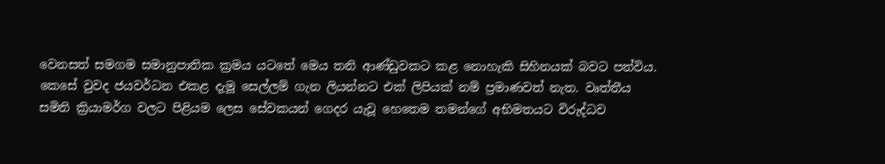වෙනසත් සමගම සමානුපාතික ක්‍රමය යටතේ මෙය තනි ආණ්ඩුවකට කළ නොහැකි සිහිනයක් බවට පත්විය. කෙසේ වුවද ජයවර්ධන එකළ දැමූ සෙල්ලම් ගැන ලියන්නට එක් ලිපියක් නම් ප්‍රමාණවත් නැත. වෘත්තීය සමිති ක්‍රියාමර්ග වලට පිළියම ලෙස සේවකයන් ගෙදර යැවූ හෙතෙම තමන්ගේ අභිමතයට විරුද්ධව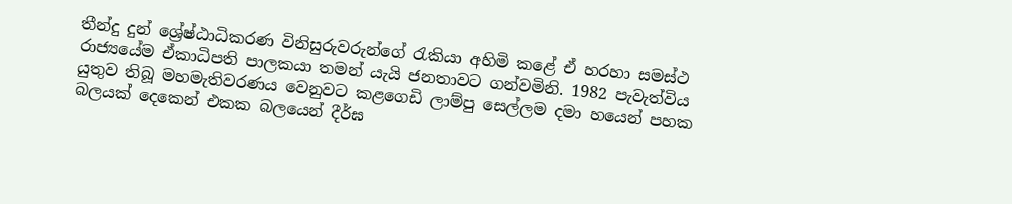තීන්දු දුන් ශ්‍රේෂ්ඨාධිකරණ විනිසුරුවරුන්ගේ රැකියා අහිමි කළේ ඒ හරහා සමස්ථ රාජ්‍යයේම ඒකාධිපති පාලකයා තමන් යැයි ජනතාවට ගන්වමිනි. 1982 පැවැත්විය යුතුව තිබූ මහමැතිවරණය වෙනුවට කළගෙඩි ලාම්පු සෙල්ලම දමා හයෙන් පහක බලයක් දෙකෙන් එකක බලයෙන් දීර්ඝ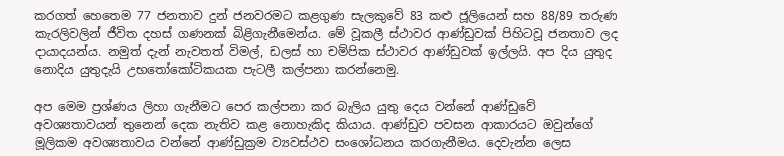කරගත් හෙතෙම 77 ජනතාව දුන් ජනවරමට කළගුණ සැලකුවේ 83 කළු ජූලියෙන් සහ 88/89 තරුණ කැරලිවලින් ජීවිත දහස් ගණනක් බිළිගැනීමෙන්ය. මේ වූකලී ස්ථාවර ආණ්ඩුවක් පිහිටවූ ජනතාව ලද දායාදයන්ය. නමුත් දැන් නැවතත් විමල්, ඩලස් හා චම්පික ස්ථාවර ආණ්ඩුවක් ඉල්ලයි. අප දිය යුතුද නොදිය යුතුදැයි උභතෝකෝටිකයක පැටලී කල්පනා කරන්නෙමු.

අප මෙම ප්‍රශ්ණය ලිහා ගැනීමට පෙර කල්පනා කර බැලිය යුතු දෙය වන්නේ ආණ්ඩුවේ අවශ්‍යතාවයන් තුනෙන් දෙක නැතිව කළ නොහැකිද කියාය. ආණ්ඩුව පවසන ආකාරයට ඔවුන්ගේ මූලිකම අවශ්‍යතාවය වන්නේ ආණ්ඩුක්‍රම ව්‍යවස්ථව සංශෝධනය කරගැනීමය. දෙවැන්න ලෙස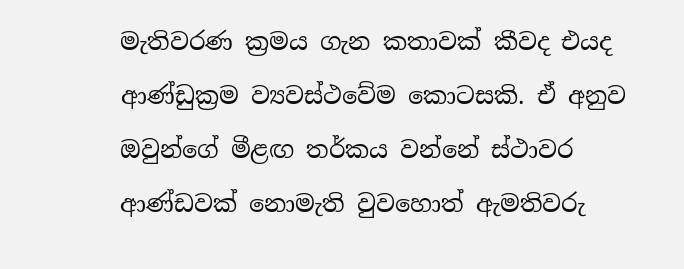මැතිවරණ ක්‍රමය ගැන කතාවක් කීවද එයද ආණ්ඩුක්‍රම ව්‍යවස්ථවේම කොටසකි. ඒ අනුව ඔවුන්ගේ මීළඟ තර්කය වන්නේ ස්ථාවර ආණ්ඩවක් නොමැති වුවහොත් ඇමතිවරු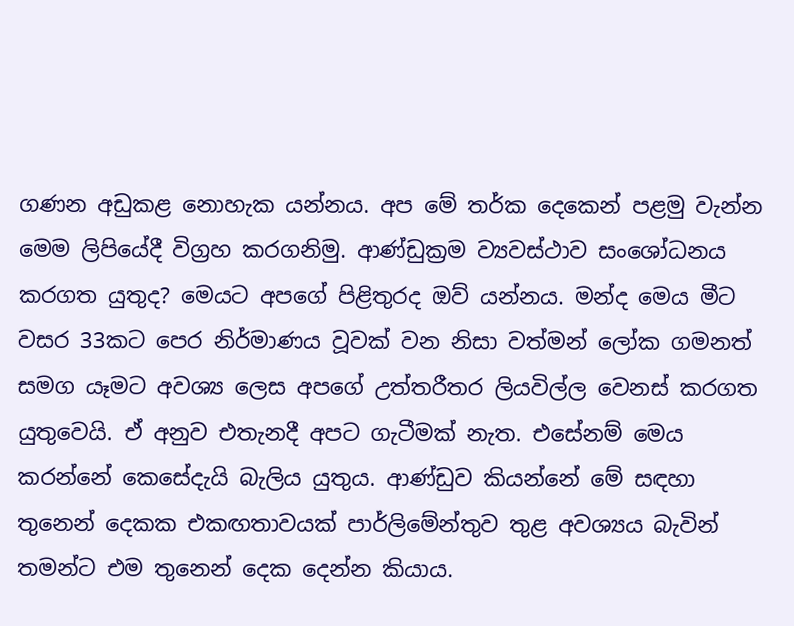ගණන අඩුකළ නොහැක යන්නය. අප මේ තර්ක දෙකෙන් පළමු වැන්න මෙම ලිපියේදී විග්‍රහ කරගනිමු. ආණ්ඩුක්‍රම ව්‍යවස්ථාව සංශෝධනය කරගත යුතුද? මෙයට අපගේ පිළිතුරද ඔව් යන්නය. මන්ද මෙය මීට වසර 33කට පෙර නිර්මාණය වූවක් වන නිසා වත්මන් ලෝක ගමනත් සමග යෑමට අවශ්‍ය ලෙස අපගේ උත්තරීතර ලියවිල්ල වෙනස් කරගත යුතුවෙයි. ඒ අනුව එතැනදී අපට ගැටීමක් නැත. එසේනම් මෙය කරන්නේ කෙසේදැයි බැලිය යුතුය. ආණ්ඩුව කියන්නේ මේ සඳහා තුනෙන් දෙකක එකඟතාවයක් පාර්ලිමේන්තුව තුළ අවශ්‍යය බැවින් තමන්ට එම තුනෙන් දෙක දෙන්න කියාය.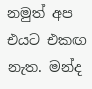නමුත් අප එයට එකඟ නැත. මන්ද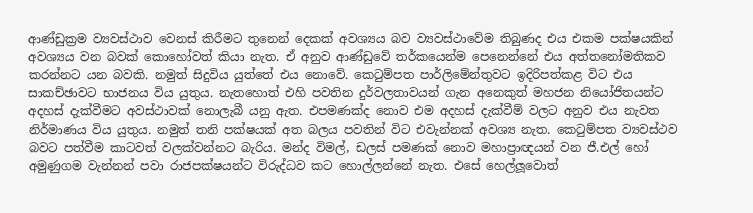ආණ්ඩුක්‍රම ව්‍යවස්ථාව වෙනස් කිරීමට තුනෙන් දෙකක් අවශ්‍යය බව ව්‍යවස්ථාවේම තිබුණද එය එකම පක්ෂයකින් අවශ්‍යය වන බවක් කොහෝවත් කියා නැත. ඒ අනුව ආණ්ඩුවේ තර්කයෙන්ම පෙනෙන්නේ එය අත්තනෝමතිකව කරන්නට යන බවකි. නමුත් සිදුවිය යුත්තේ එය නොවේ. කෙටුම්පත පාර්ලිමේන්තුවට ඉදිරිපත්කළ විට එය සාකච්ඡාවට භාජනය විය යුතුය. නැතහොත් එහි පවතින දුර්වලතාවයන් ගැන අනෙකුත් මහජන නියෝජිතයන්ට අදහස් දැක්වීමට අවස්ථාවක් නොලැබී යනු ඇත. එපමණක්ද නොව එම අදහස් දැක්වීම් වලට අනුව එය නැවත නිර්මාණය විය යුතුය. නමුත් තනි පක්ෂයක් අත බලය පවතින් විට එවැන්නක් අවශ්‍ය නැත. කෙටුම්පත ව්‍යවස්ථව බවට පත්වීම කාටවත් වලක්වන්නට බැරිය. මන්ද විමල්, ඩලස් පමණක් නොව මහාප්‍රාඥයන් වන ජී.එල් හෝ අමුණුගම වැන්නන් පවා රාජපක්ෂයන්ට විරුද්ධව කට හොල්ලන්නේ නැත. එසේ හෙල්ලූවොත්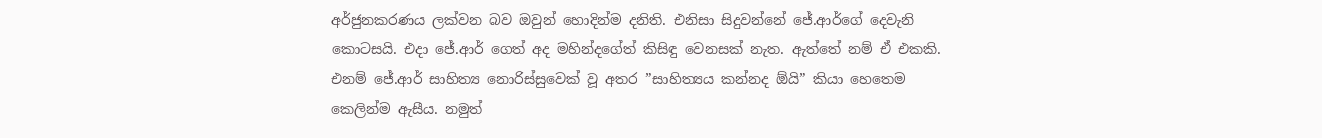අර්ජුනකරණය ලක්වන බව ඔවුන් හොදින්ම දනිති. එනිසා සිදුවන්නේ ජේ.ආර්ගේ දෙවැනි කොටසයි. එදා ජේ.ආර් ගෙත් අද මහින්දගේත් කිසිඳු වෙනසක් නැත. ඇත්තේ නම් ඒ එකකි. එනම් ජේ.ආර් සාහිත්‍ය නොරිස්සුවෙක් වූ අතර ”සාහිත්‍යය කන්නද ඕයි” කියා හෙතෙම කෙලින්ම ඇසීය. නමුත්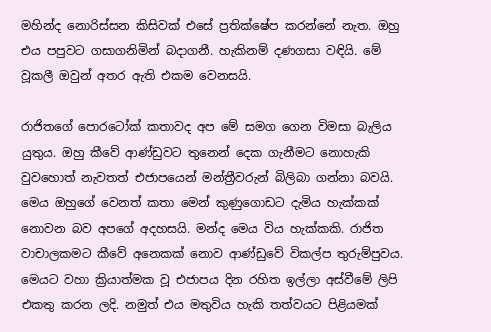මහින්ද නොරිස්සන කිසිවක් එසේ ප්‍රතික්ෂේප කරන්නේ නැත. ඔහු එය පපුවට ගසාගනිමින් බදාගනී. හැකිනම් දණගසා වඳියි. මේ වූකලී ඔවුන් අතර ඇති එකම වෙනසයි.

රාජිතගේ පොරටෝක් කතාවද අප මේ සමග ගෙන විමසා බැලිය යුතුය. ඔහු කීවේ ආණ්ඩුවට තුනෙන් දෙක ගැනීමට නොහැකි වුවහොත් නැවතත් එජාපයෙන් මන්ත්‍රීවරුන් බිලිබා ගන්නා බවයි. මෙය ඔහුගේ වෙනත් කතා මෙන් කුණුගොඩට දැමිය හැක්කක් නොවන බව අපගේ අදහසයි. මන්ද මෙය විය හැක්කකි. රාජිත වාචාලකමට කීවේ අනෙකක් නොව ආණ්ඩුවේ විකල්ප තුරුම්පුවය. මෙයට වහා ක්‍රියාත්මක වූ එජාපය දින රහිත ඉල්ලා අස්වීමේ ලිපි එකතු කරන ලදි. නමුත් එය මතුවිය හැකි තත්වයට පිළියමක්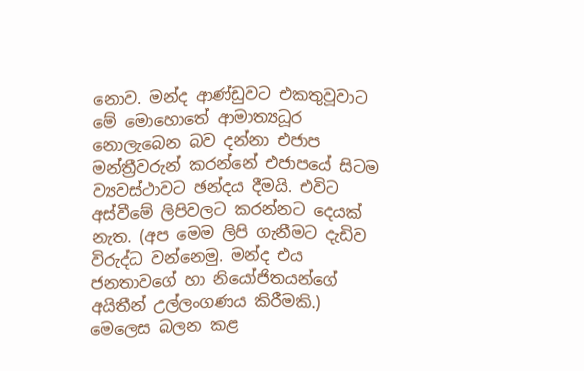නොව. මන්ද ආණ්ඩුවට එකතුවූවාට මේ මොහොතේ ආමාත්‍යධූර නොලැබෙන බව දන්නා එජාප මන්ත්‍රීවරුන් කරන්නේ එජාපයේ සිටම ව්‍යවස්ථාවට ඡන්දය දීමයි. එවිට අස්වීමේ ලිපිවලට කරන්නට දෙයක් නැත. (අප මෙම ලිපි ගැනීමට දැඩිව විරුද්ධ වන්නෙමු. මන්ද එය ජනතාවගේ හා නියෝජිතයන්ගේ අයිතීන් උල්ලංගණය කිරීමකි.) මෙලෙස බලන කළ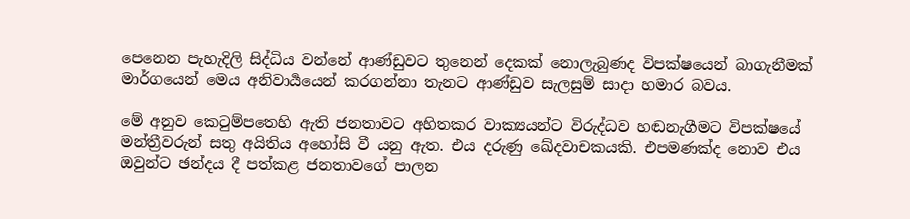පෙනෙන පැහැදිලි සිද්ධිය වන්නේ ආණ්ඩුවට තුනෙන් දෙකක් නොලැබුණද විපක්ෂයෙන් බාගැනීමක් මාර්ගයෙන් මෙය අනිවාර්‍යයෙන් කරගන්නා තැනට ආණ්ඩුව සැලසුම් සාදා හමාර බවය.

මේ අනුව කෙටුම්පතෙහි ඇති ජනතාවට අහිතකර වාක්‍යයන්ට විරුද්ධව හඬනැගීමට විපක්ෂයේ මන්ත්‍රීවරුන් සතු අයිතිය අහෝසි වී යනු ඇත. එය දරුණු ඛේදවාචකයකි. එපමණක්ද නොව එය ඔවුන්ට ඡන්දය දී පත්කළ ජනතාවගේ පාලන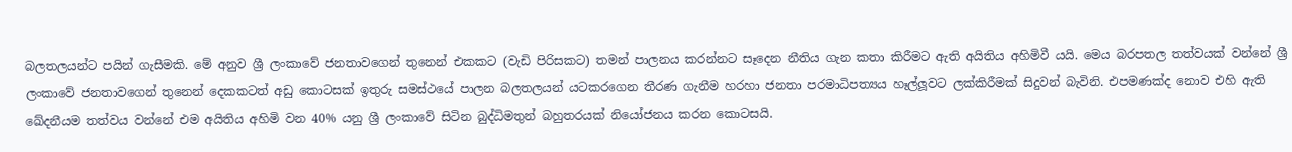බලතලයන්ට පයින් ගැසීමකි. මේ අනුව ශ්‍රී ලංකාවේ ජනතාවගෙන් තුනෙන් එකකට (වැඩි පිරිසකට) තමන් පාලනය කරන්නට සෑදෙන නීතිය ගැන කතා කිරීමට ඇති අයිතිය අහිමිවී යයි. මෙය බරපතල තත්වයක් වන්නේ ශ්‍රී ලංකාවේ ජනතාවගෙන් තුනෙන් දෙකකටත් අඩු කොටසක් ඉතුරු සමස්ථයේ පාලන බලතලයන් යටකරගෙන තීරණ ගැනීම හරහා ජනතා පරමාධිපත්‍යය හෑල්ලූවට ලක්කිරීමක් සිදුවන් බැවිනි. එපමණක්ද නොව එහි ඇති ඛේදනීයම තත්වය වන්නේ එම අයිතිය අහිමි වන 40% යනු ශ්‍රී ලංකාවේ සිටින බුද්ධිමතුන් බහුතරයක් නියෝජනය කරන කොටසයි.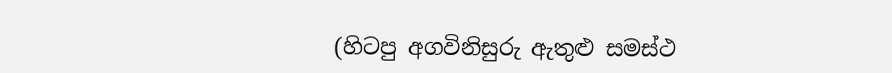(හිටපු අගවිනිසුරු ඇතුළු සමස්ථ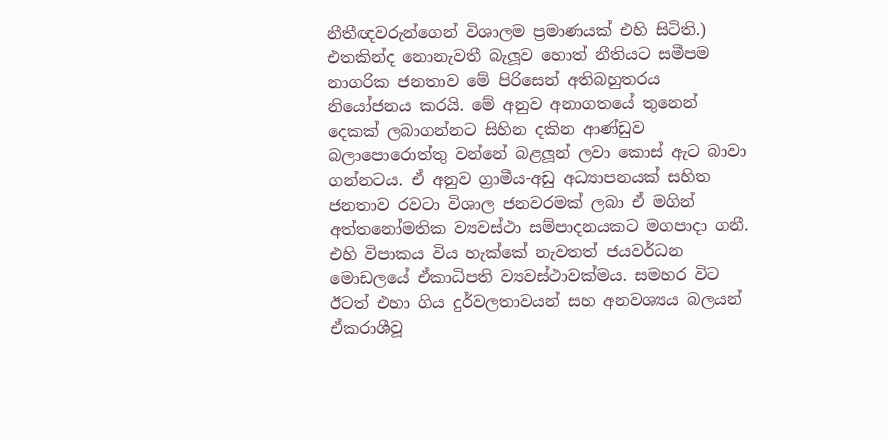නීතීඥවරුන්ගෙන් විශාලම ප්‍රමාණයක් එහි සිටිති.) එතකින්ද නොනැවතී බැලූව හොත් නීතියට සමීපම නාගරික ජනතාව මේ පිරිසෙන් අතිබහුතරය නියෝජනය කරයි. මේ අනුව අනාගතයේ තුනෙන් දෙකක් ලබාගන්නට සිහින දකින ආණ්ඩුව බලාපොරොත්තු වන්නේ බළලූන් ලවා කොස් ඇට බාවා ගන්නටය. ඒ අනුව ග්‍රාමීය-අඩු අධ්‍යාපනයක් සහිත ජනතාව රවටා විශාල ජනවරමක් ලබා ඒ මගින් අත්තනෝමතික ව්‍යවස්ථා සම්පාදනයකට මගපාදා ගනී. එහි විපාකය විය හැක්කේ නැවතත් ජයවර්ධන මොඩලයේ ඒකාධිපති ව්‍යවස්ථාවක්මය. සමහර විට ඊටත් එහා ගිය දුර්වලතාවයන් සහ අනවශ්‍යය බලයන් ඒකරාශීවූ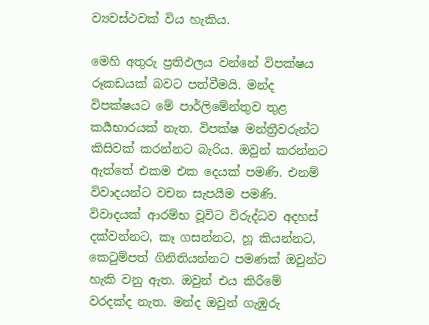ව්‍යවස්ථවක් විය හැකිය.

මෙහි අතුරු ප්‍රතිඵලය වන්නේ විපක්ෂය රූකඩයක් බවට පත්වීමයි. මන්ද විපක්ෂයට මේ පාර්ලිමේන්තුව තුළ කර්‍යභාරයක් නැත. විපක්ෂ මන්ත්‍රීවරුන්ට කිසිවක් කරන්නට බැරිය. ඔවුන් කරන්නට ඇත්තේ එකම එක දෙයක් පමණි. එනම් විවාදයන්ට වචන සැපයීම පමණි. විවාදයක් ආරම්භ වූවිට විරුද්ධව අදහස් දක්වන්නට, කෑ ගසන්නට, හූ කියන්නට, කෙටුම්පත් ගිනිතියන්නට පමණක් ඔවුන්ට හැකි වනු ඇත. ඔවුන් එය කිරීමේ වරදක්ද නැත. මන්ද ඔවුන් ගැඹුරු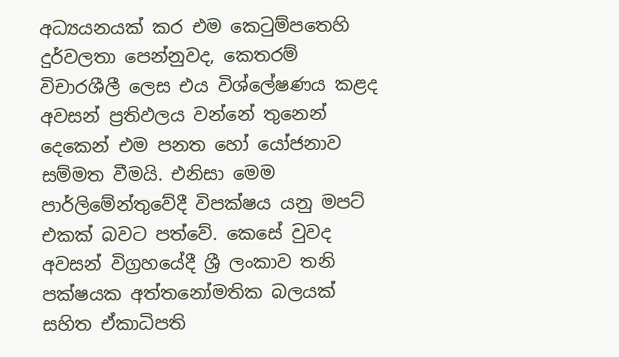අධ්‍යයනයක් කර එම කෙටුම්පතෙහි දුර්වලතා පෙන්නුවද, කෙතරම් විචාරශීලී ලෙස එය විශ්ලේෂණය කළද අවසන් ප්‍රතිඵලය වන්නේ තුනෙන් දෙකෙන් එම පනත හෝ යෝජනාව සම්මත වීමයි. එනිසා මෙම පාර්ලිමේන්තුවේදී විපක්ෂය යනු මපට් එකක් බවට පත්වේ. කෙසේ වුවද අවසන් විග්‍රහයේදී ශ්‍රී ලංකාව තනි පක්ෂයක අත්තනෝමතික බලයක් සහිත ඒකාධිපති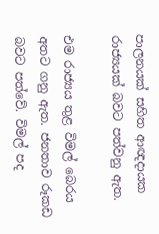පාලනයක් සහිත ආඥදායක රාජ්‍යයක් බවට පත්වනු ඇත.

එම රාජ්‍යය තුළ විමල් බෙරය අතට ගනු ඇත. ජනතාව රූකඩ බවට පත්වේ. විමල් පද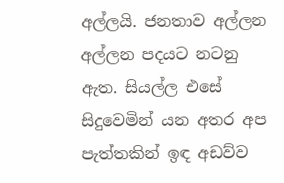අල්ලයි. ජනතාව අල්ලන අල්ලන පදයට නටනු ඇත. සියල්ල එසේ සිදුවෙමින් යන අතර අප පැත්තකින් ඉඳ අඩව්ව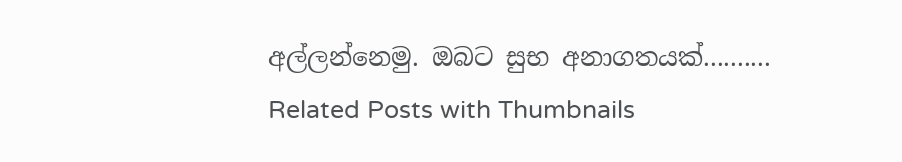අල්ලන්නෙමු. ඔබට සුභ අනාගතයක්..........
Related Posts with Thumbnails